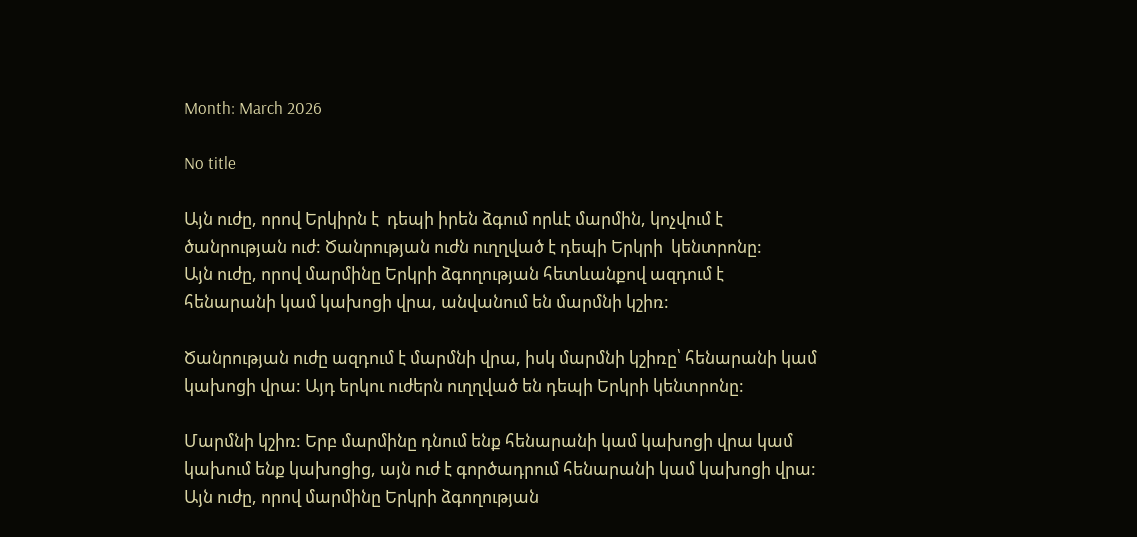Month: March 2026

No title

Այն ուժը, որով Երկիրն է  դեպի իրեն ձգում որևէ մարմին, կոչվում է ծանրության ուժ: Ծանրության ուժն ուղղված է դեպի Երկրի  կենտրոնը:
Այն ուժը, որով մարմինը Երկրի ձգողության հետևանքով ազդում է հենարանի կամ կախոցի վրա, անվանում են մարմնի կշիռ:

Ծանրության ուժը ազդում է մարմնի վրա, իսկ մարմնի կշիռը՝ հենարանի կամ կախոցի վրա: Այդ երկու ուժերն ուղղված են դեպի Երկրի կենտրոնը:

Մարմնի կշիռ: Երբ մարմինը դնում ենք հենարանի կամ կախոցի վրա կամ կախում ենք կախոցից, այն ուժ է գործադրում հենարանի կամ կախոցի վրա:
Այն ուժը, որով մարմինը Երկրի ձգողության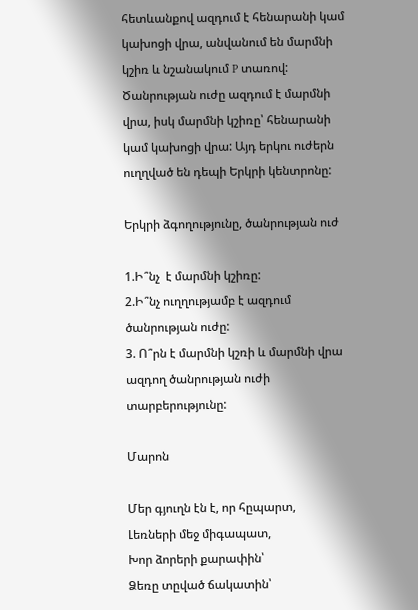հետևանքով ազդում է հենարանի կամ կախոցի վրա, անվանում են մարմնի կշիռ և նշանակում P տառով: Ծանրության ուժը ազդում է մարմնի վրա, իսկ մարմնի կշիռը՝ հենարանի կամ կախոցի վրա: Այդ երկու ուժերն ուղղված են դեպի Երկրի կենտրոնը:

Երկրի ձգողությունը, ծանրության ուժ

1.Ի՞նչ  է մարմնի կշիռը:
2.Ի՞նչ ուղղությամբ է ազդում ծանրության ուժը:
3. Ո՞րն է մարմնի կշռի և մարմնի վրա ազդող ծանրության ուժի տարբերությունը:

Մարոն

Մեր գյուղն էն է, որ հըպարտ,
Լեռների մեջ միգապատ,
Խոր ձորերի քարափին՝
Ձեռը տըված ճակատին՝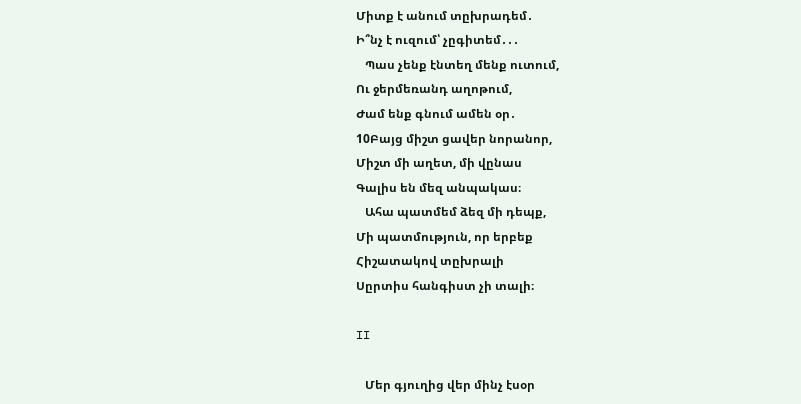Միտք է անում տըխրադեմ․
Ի՞նչ է ուզում՝ չըգիտեմ․․․
   Պաս չենք էնտեղ մենք ուտում,
Ու ջերմեռանդ աղոթում,
Ժամ ենք գնում ամեն օր․
10Բայց միշտ ցավեր նորանոր,
Միշտ մի աղետ, մի վընաս
Գալիս են մեզ անպակաս։
   Ահա պատմեմ ձեզ մի դեպք,
Մի պատմություն, որ երբեք
Հիշատակով տըխրալի
Սըրտիս հանգիստ չի տալի։

II

   Մեր գյուղից վեր մինչ էսօր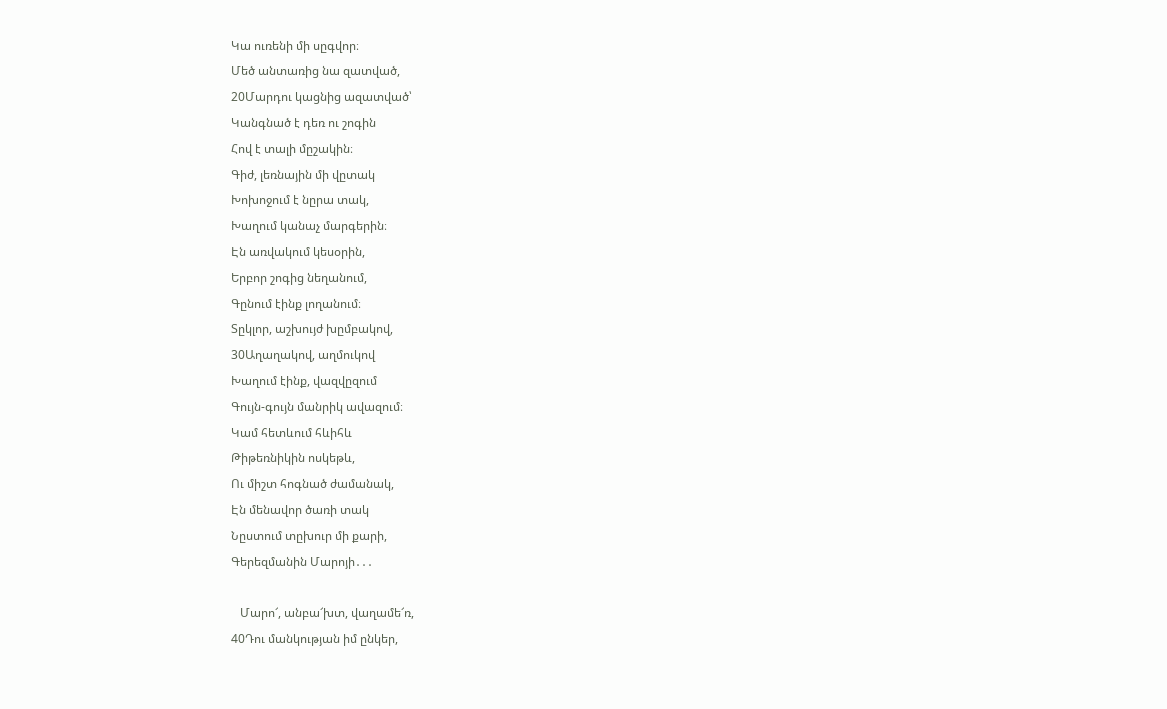Կա ուռենի մի սըգվոր։
Մեծ անտառից նա զատված,
20Մարդու կացնից ազատված՝
Կանգնած է դեռ ու շոգին
Հով է տալի մըշակին։
Գիժ, լեռնային մի վըտակ
Խոխոջում է նըրա տակ,
Խաղում կանաչ մարգերին։
Էն առվակում կեսօրին,
Երբոր շոգից նեղանում,
Գընում էինք լողանում։
Տըկլոր, աշխույժ խըմբակով,
30Աղաղակով, աղմուկով
Խաղում էինք, վազվըզում
Գույն-գույն մանրիկ ավազում։
Կամ հետևում հևիհև
Թիթեռնիկին ոսկեթև,
Ու միշտ հոգնած ժամանակ,
Էն մենավոր ծառի տակ
Նըստում տըխուր մի քարի,
Գերեզմանին Մարոյի․․․

   Մարո՜, անբա՜խտ, վաղամե՜ռ,
40Դու մանկության իմ ընկեր,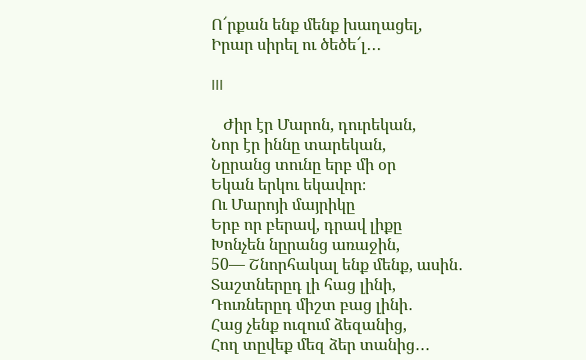Ո՜րքան ենք մենք խաղացել,
Իրար սիրել ու ծեծե՜լ․․․

III

   Ժիր էր Մարոն, դուրեկան,
Նոր էր իննը տարեկան,
Նըրանց տունը երբ մի օր
Եկան երկու եկավոր։
Ու Մարոյի մայրիկը
Երբ որ բերավ, դրավ լիքը
Խոնչեն նըրանց առաջին,
50― Շնորհակալ ենք մենք, ասին․
Տաշտներըդ լի հաց լինի,
Դուռներըդ միշտ բաց լինի․
Հաց չենք ուզում ձեզանից,
Հող տըվեք մեզ ձեր տանից․․․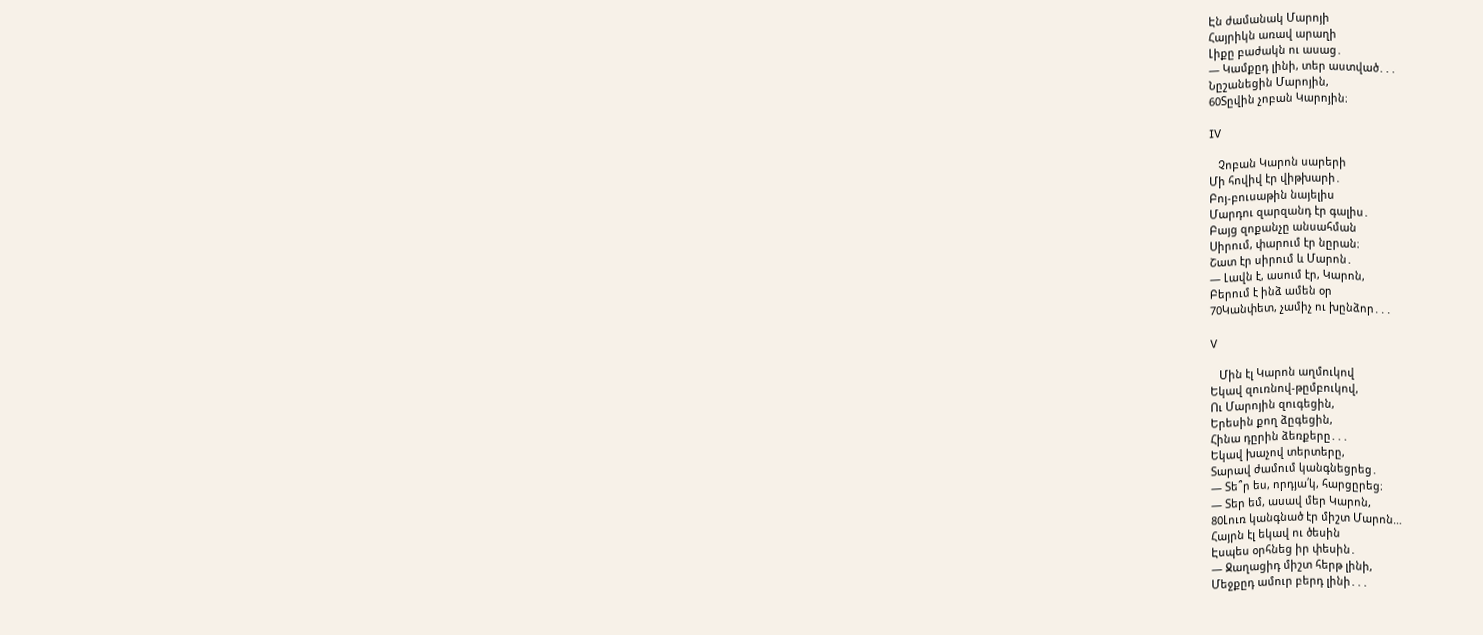Էն ժամանակ Մարոյի
Հայրիկն առավ արաղի
Լիքը բաժակն ու ասաց․
― Կամքըդ լինի, տեր աստված․․․
Նըշանեցին Մարոյին,
60Տըվին չոբան Կարոյին։

IV

   Չոբան Կարոն սարերի
Մի հովիվ էր վիթխարի․
Բոյ-բուսաթին նայելիս
Մարդու զարզանդ էր գալիս․
Բայց զոքանչը անսահման
Սիրում, փարում էր նըրան։
Շատ էր սիրում և Մարոն․
― Լավն է, ասում էր, Կարոն,
Բերում է ինձ ամեն օր
70Կանփետ, չամիչ ու խընձոր․․․

V

   Մին էլ Կարոն աղմուկով
Եկավ զուռնով-թըմբուկով,
Ու Մարոյին զուգեցին,
Երեսին քող ձըգեցին,
Հինա դըրին ձեռքերը․․․
Եկավ խաչով տերտերը,
Տարավ ժամում կանգնեցրեց․
― Տե՞ր ես, որդյա՛կ, հարցըրեց։
― Տեր եմ, ասավ մեր Կարոն,
80Լուռ կանգնած էր միշտ Մարոն…
Հայրն էլ եկավ ու ծեսին
Էսպես օրհնեց իր փեսին․
― Ջաղացիդ միշտ հերթ լինի,
Մեջքըդ ամուր բերդ լինի․․․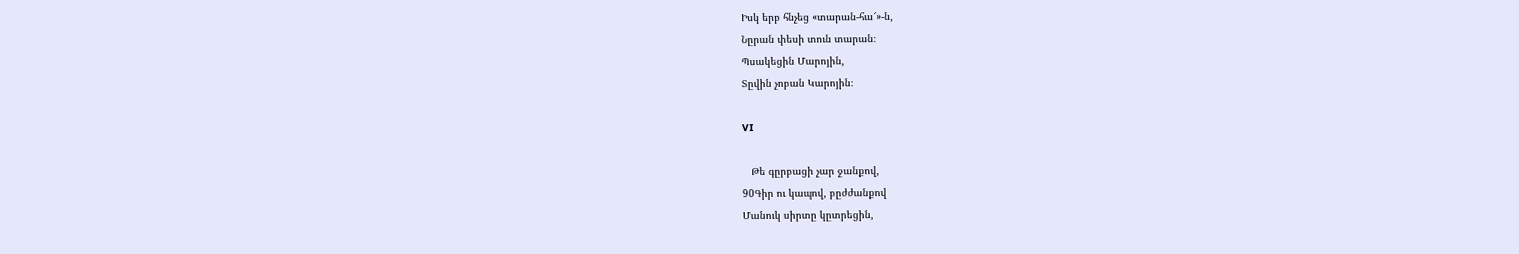Իսկ երբ հնչեց «տարան-հա՜»-ն,
Նըրան փեսի տուն տարան։
Պսակեցին Մարոյին,
Տըվին չոբան Կարոյին։

VI

   Թե գըրբացի չար ջանքով,
90Գիր ու կապով, բըժժանքով
Մանուկ սիրտը կըտրեցին,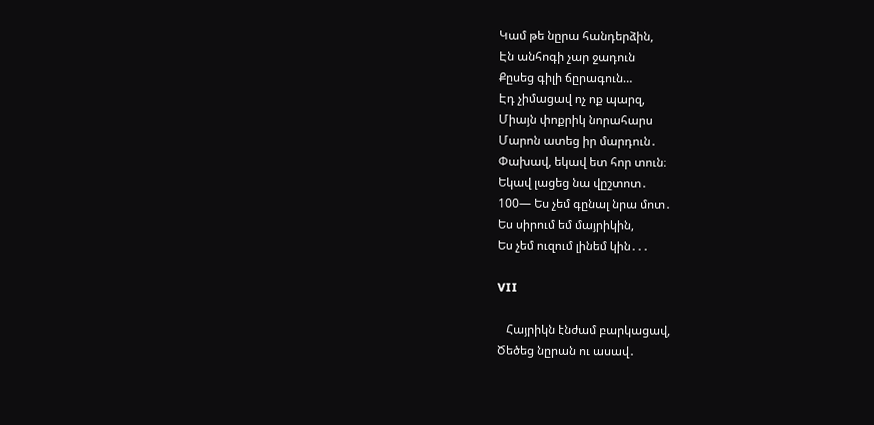Կամ թե նըրա հանդերձին,
Էն անհոգի չար ջադուն
Քըսեց գիլի ճըրագուն…
Էդ չիմացավ ոչ ոք պարզ,
Միայն փոքրիկ նորահարս
Մարոն ատեց իր մարդուն․
Փախավ, եկավ ետ հոր տուն։
Եկավ լացեց նա վըշտոտ․
100― Ես չեմ գընալ նրա մոտ․
Ես սիրում եմ մայրիկին,
Ես չեմ ուզում լինեմ կին․․․

VII

   Հայրիկն էնժամ բարկացավ,
Ծեծեց նըրան ու ասավ․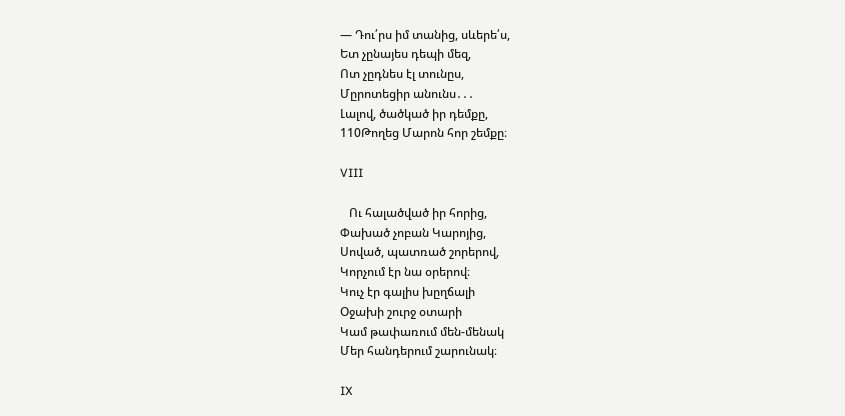― Դու՛րս իմ տանից, սևերե՛ս,
Ետ չընայես դեպի մեզ,
Ոտ չըդնես էլ տունըս,
Մըրոտեցիր անունս․․․
Լալով, ծածկած իր դեմքը,
110Թողեց Մարոն հոր շեմքը։

VIII

   Ու հալածված իր հորից,
Փախած չոբան Կարոյից,
Սոված, պատռած շորերով,
Կորչում էր նա օրերով։
Կուչ էր գալիս խըղճալի
Օջախի շուրջ օտարի
Կամ թափառում մեն-մենակ
Մեր հանդերում շարունակ։

IX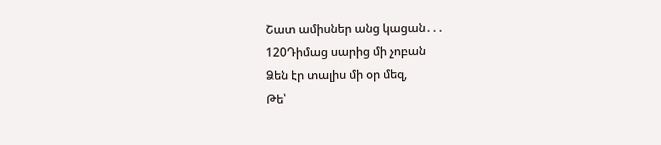Շատ ամիսներ անց կացան․․․
120Դիմաց սարից մի չոբան
Ձեն էր տալիս մի օր մեզ,
Թե՝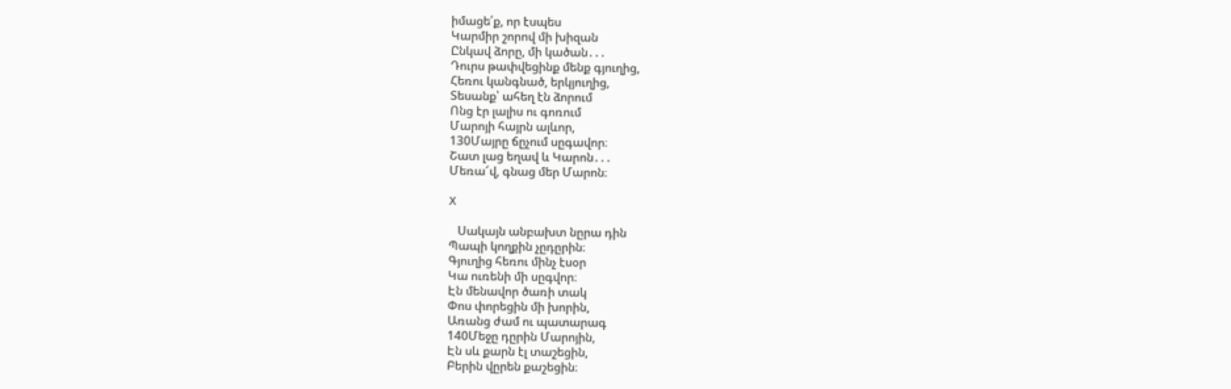իմացե՛ք, որ էսպես
Կարմիր շորով մի խիզան
Ընկավ ձորը, մի կածան․․․
Դուրս թափվեցինք մենք գյուղից,
Հեռու կանգնած, երկյուղից,
Տեսանք՝ ահեղ էն ձորում
Ոնց էր լալիս ու գոռում
Մարոյի հայրն ալևոր,
130Մայրը ճըչում սըգավոր։
Շատ լաց եղավ և Կարոն․․․
Մեռա՜վ, գնաց մեր Մարոն։

X

   Սակայն անբախտ նըրա դին
Պապի կողքին չըդըրին։
Գյուղից հեռու մինչ էսօր
Կա ուռենի մի սըգվոր։
Էն մենավոր ծառի տակ
Փոս փորեցին մի խորին,
Առանց ժամ ու պատարագ
140Մեջը դըրին Մարոյին,
Էն սև քարն էլ տաշեցին,
Բերին վըրեն քաշեցին։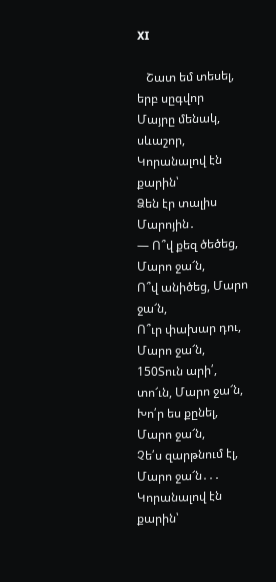XI

   Շատ եմ տեսել, երբ սըգվոր
Մայրը մենակ, սևաշոր,
Կորանալով էն քարին՝
Ձեն էր տալիս Մարոյին․
― Ո՞վ քեզ ծեծեց, Մարո ջա՜ն,
Ո՞վ անիծեց, Մարո ջա՜ն,
Ո՞ւր փախար դու, Մարո ջա՜ն,
150Տուն արի՛, տո՜ւն, Մարո ջա՜ն,
Խո՛ր ես քընել, Մարո ջա՜ն,
Չե՛ս զարթնում էլ, Մարո ջա՜ն․․․
Կորանալով էն քարին՝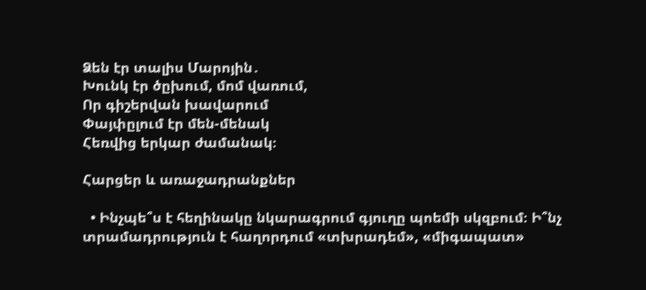Ձեն էր տալիս Մարոյին․
Խունկ էր ծըխում, մոմ վառում,
Որ գիշերվան խավարում
Փայփըլում էր մեն-մենակ
Հեռվից երկար ժամանակ։

Հարցեր և առաջադրանքներ

  • Ինչպե՞ս է հեղինակը նկարագրում գյուղը պոեմի սկզբում։ Ի՞նչ տրամադրություն է հաղորդում «տխրադեմ», «միգապատ»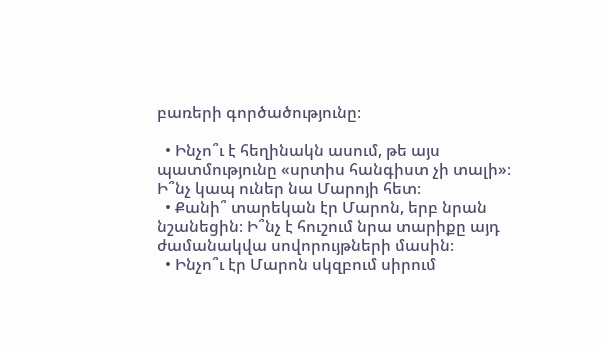բառերի գործածությունը։

  • Ինչո՞ւ է հեղինակն ասում, թե այս պատմությունը «սրտիս հանգիստ չի տալի»։ Ի՞նչ կապ ուներ նա Մարոյի հետ։
  • Քանի՞ տարեկան էր Մարոն, երբ նրան նշանեցին։ Ի՞նչ է հուշում նրա տարիքը այդ ժամանակվա սովորույթների մասին։
  • Ինչո՞ւ էր Մարոն սկզբում սիրում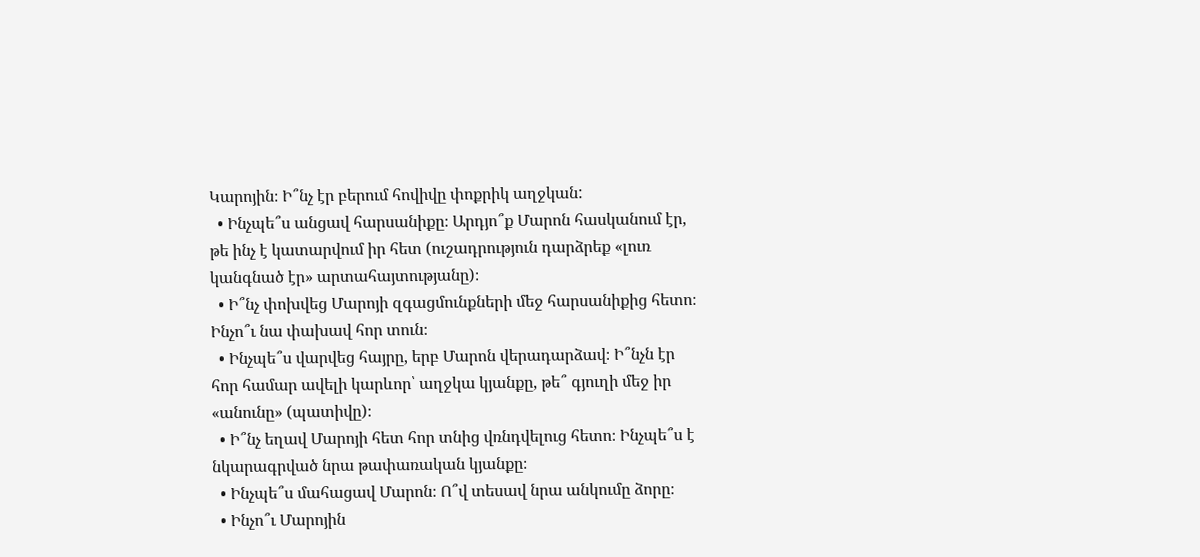Կարոյին։ Ի՞նչ էր բերում հովիվը փոքրիկ աղջկան:
  • Ինչպե՞ս անցավ հարսանիքը։ Արդյո՞ք Մարոն հասկանում էր, թե ինչ է կատարվում իր հետ (ուշադրություն դարձրեք «լուռ կանգնած էր» արտահայտությանը)։
  • Ի՞նչ փոխվեց Մարոյի զգացմունքների մեջ հարսանիքից հետո։ Ինչո՞ւ նա փախավ հոր տուն։
  • Ինչպե՞ս վարվեց հայրը, երբ Մարոն վերադարձավ։ Ի՞նչն էր հոր համար ավելի կարևոր՝ աղջկա կյանքը, թե՞ գյուղի մեջ իր «անունը» (պատիվը)։
  • Ի՞նչ եղավ Մարոյի հետ հոր տնից վռնդվելուց հետո։ Ինչպե՞ս է նկարագրված նրա թափառական կյանքը։
  • Ինչպե՞ս մահացավ Մարոն։ Ո՞վ տեսավ նրա անկումը ձորը։
  • Ինչո՞ւ Մարոյին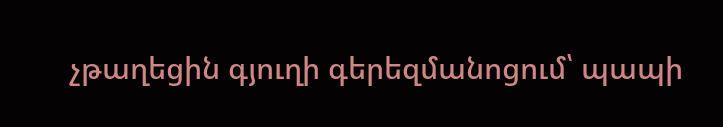չթաղեցին գյուղի գերեզմանոցում՝ պապի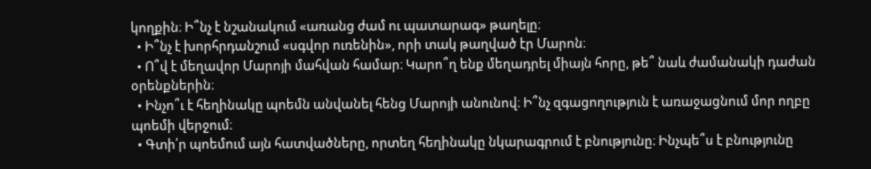կողքին։ Ի՞նչ է նշանակում «առանց ժամ ու պատարագ» թաղելը։
  • Ի՞նչ է խորհրդանշում «սգվոր ուռենին», որի տակ թաղված էր Մարոն։
  • Ո՞վ է մեղավոր Մարոյի մահվան համար։ Կարո՞ղ ենք մեղադրել միայն հորը, թե՞ նաև ժամանակի դաժան օրենքներին։
  • Ինչո՞ւ է հեղինակը պոեմն անվանել հենց Մարոյի անունով։ Ի՞նչ զգացողություն է առաջացնում մոր ողբը պոեմի վերջում։
  • Գտի՛ր պոեմում այն հատվածները, որտեղ հեղինակը նկարագրում է բնությունը։ Ինչպե՞ս է բնությունը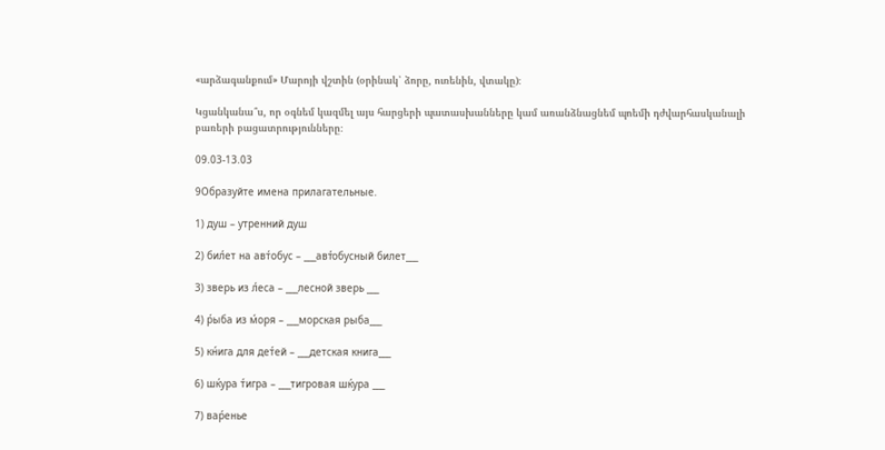«արձագանքում» Մարոյի վշտին (օրինակ՝ ձորը, ուռենին, վտակը)։

Կցանկանա՞ս, որ օգնեմ կազմել այս հարցերի պատասխանները կամ առանձնացնեմ պոեմի դժվարհասկանալի բառերի բացատրությունները։

09.03-13.03

9Образуйте имена прилагательные.

1) душ – утренний душ

2) бил́ет на авт́обус – ___авт́обусный билет___

3) зверь из л́еса – ___лесной зверь ___

4) р́ыба из м́оря – ___морская рыба___

5) кн́ига для дет́ей – ___детская книга___

6) шќура т́игра – ___тигровая шќура ___

7) вар́енье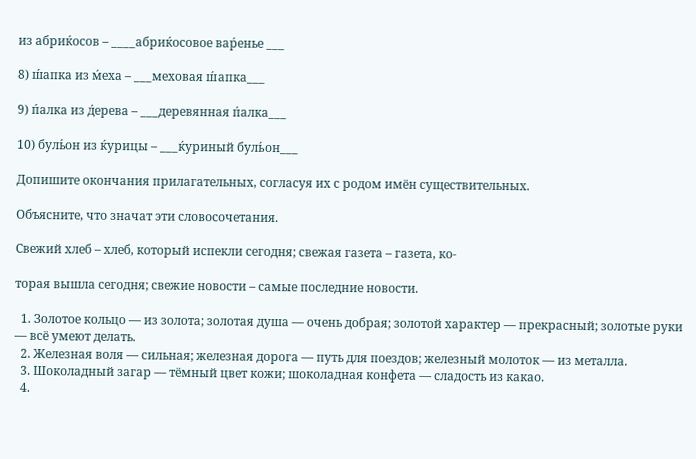из абриќосов – ____абриќосовое вар́енье ___

8) ш́апка из м́еха – ___меховая ш́апка___

9) п́алка из д́ерева – ___деревянная п́алка___

10) буль́он из ќурицы – ___ќуриный буль́он___

Допишите окончания прилагательных, согласуя их с родом имён существительных.

Объясните, что значат эти словосочетания.

Свежий хлеб – хлеб, который испекли сегодня; свежая газета – газета, ко-

торая вышла сегодня; свежие новости – самые последние новости.

  1. Золотое кольцо — из золота; золотая душа — очень добрая; золотой характер — прекрасный; золотые руки — всё умеют делать.
  2. Железная воля — сильная; железная дорога — путь для поездов; железный молоток — из металла.
  3. Шоколадный загар — тёмный цвет кожи; шоколадная конфета — сладость из какао.
  4.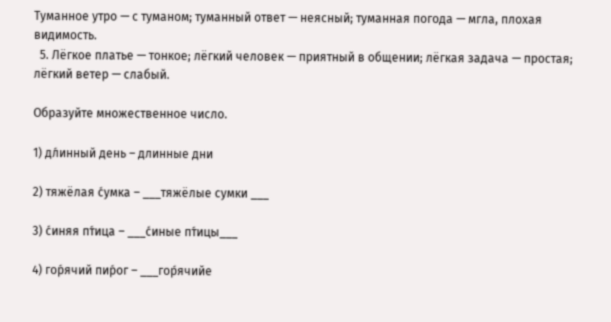Туманное утро — с туманом; туманный ответ — неясный; туманная погода — мгла, плохая видимость.
  5. Лёгкое платье — тонкое; лёгкий человек — приятный в общении; лёгкая задача — простая; лёгкий ветер — слабый.

Образуйте множественное число.

1) дл́инный день – длинные дни

2) тяжёлая с́умка – ___тяжёлые сумки ___

3) с́иняя пт́ица – ___с́иные пт́ицы___

4) гор́ячий пир́ог – ___гор́ячийе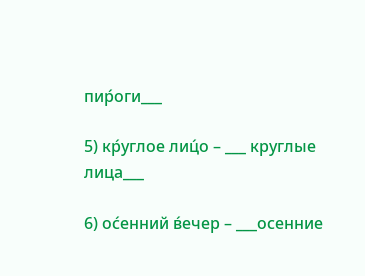пир́оги___

5) кр́углое лиц́о – ___ круглые лица___

6) ос́енний в́ечер – ___осенние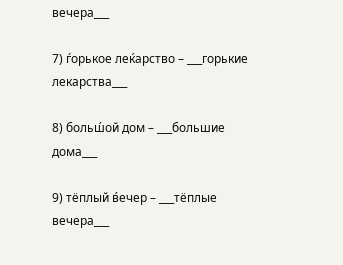вечера___

7) ѓорькое леќарство – ___горькие лекарства___

8) больш́ой дом – ___большие дома___

9) тёплый в́ечер – ___тёплые вечера___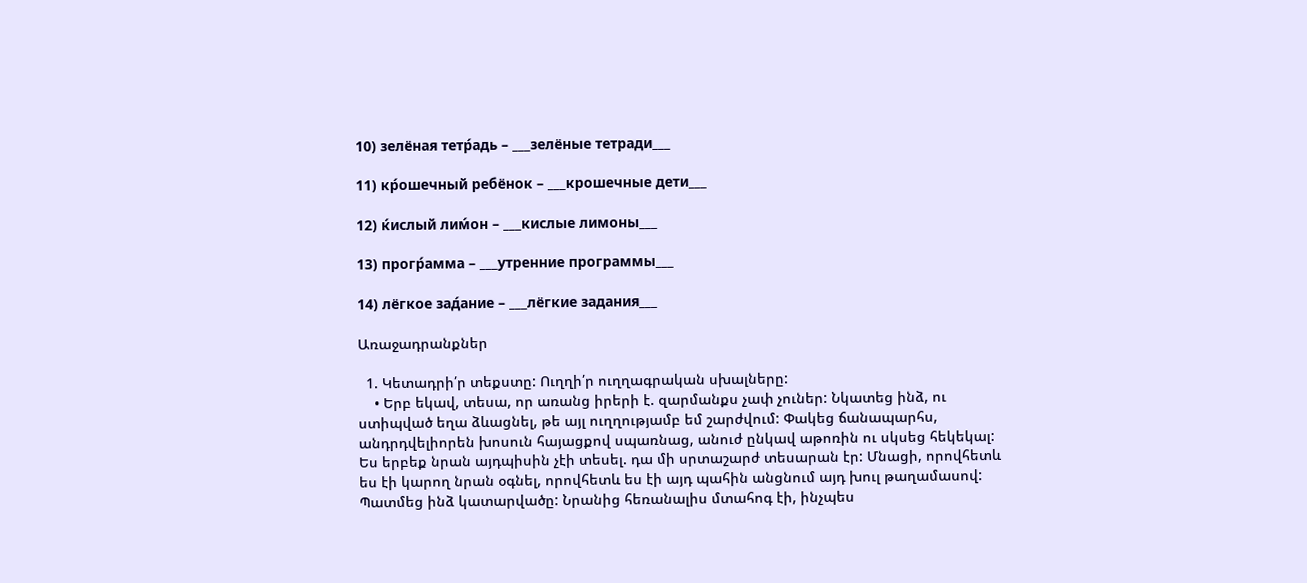10) зелёная тетр́адь – ___зелёные тетради___

11) кр́ошечный ребёнок – ___крошечные дети___

12) ќислый лим́он – ___кислые лимоны___

13) прогр́амма – ___утренние программы___

14) лёгкое зад́ание – ___лёгкие задания___

Առաջադրանքներ

  1. Կետադրի՛ր տեքստը: Ուղղի՛ր ուղղագրական սխալները:
    • Երբ եկավ, տեսա, որ առանց իրերի է. զարմանքս չափ չուներ: Նկատեց ինձ, ու ստիպված եղա ձևացնել, թե այլ ուղղությամբ եմ շարժվում: Փակեց ճանապարհս, անդրդվելիորեն խոսուն հայացքով սպառնաց, անուժ ընկավ աթոռին ու սկսեց հեկեկալ: Ես երբեք նրան այդպիսին չէի տեսել. դա մի սրտաշարժ տեսարան էր: Մնացի, որովհետև ես էի կարող նրան օգնել, որովհետև ես էի այդ պահին անցնում այդ խուլ թաղամասով: Պատմեց ինձ կատարվածը: Նրանից հեռանալիս մտահոգ էի, ինչպես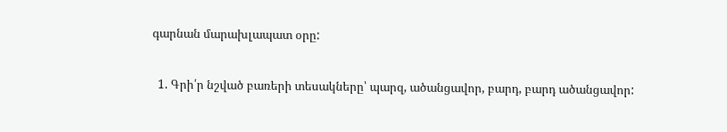գարնան մարախլապատ օրը:

  1. Գրի՛ր նշված բառերի տեսակները՝ պարզ, ածանցավոր, բարդ, բարդ ածանցավոր: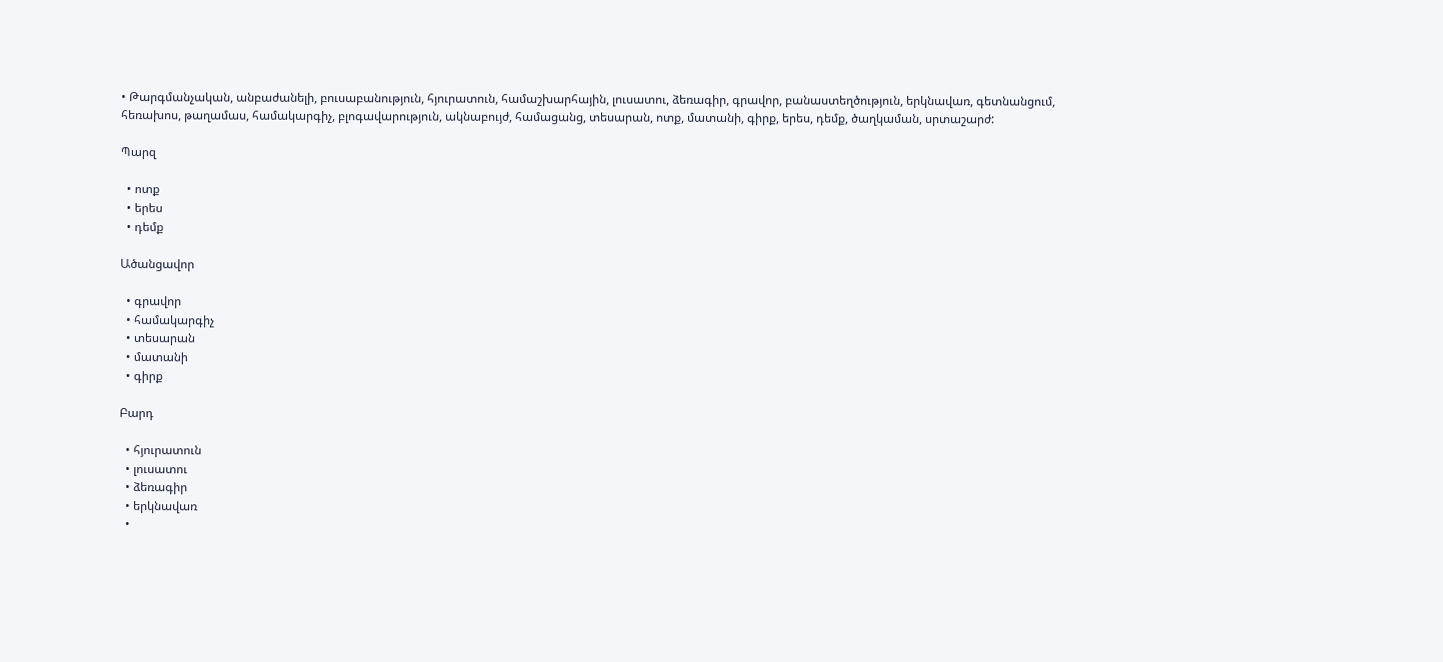• Թարգմանչական, անբաժանելի, բուսաբանություն, հյուրատուն, համաշխարհային, լուսատու, ձեռագիր, գրավոր, բանաստեղծություն, երկնավառ, գետնանցում, հեռախոս, թաղամաս, համակարգիչ, բլոգավարություն, ակնաբույժ, համացանց, տեսարան, ոտք, մատանի, գիրք, երես, դեմք, ծաղկաման, սրտաշարժ:

Պարզ

  • ոտք
  • երես
  • դեմք

Ածանցավոր

  • գրավոր
  • համակարգիչ
  • տեսարան
  • մատանի
  • գիրք

Բարդ

  • հյուրատուն
  • լուսատու
  • ձեռագիր
  • երկնավառ
  •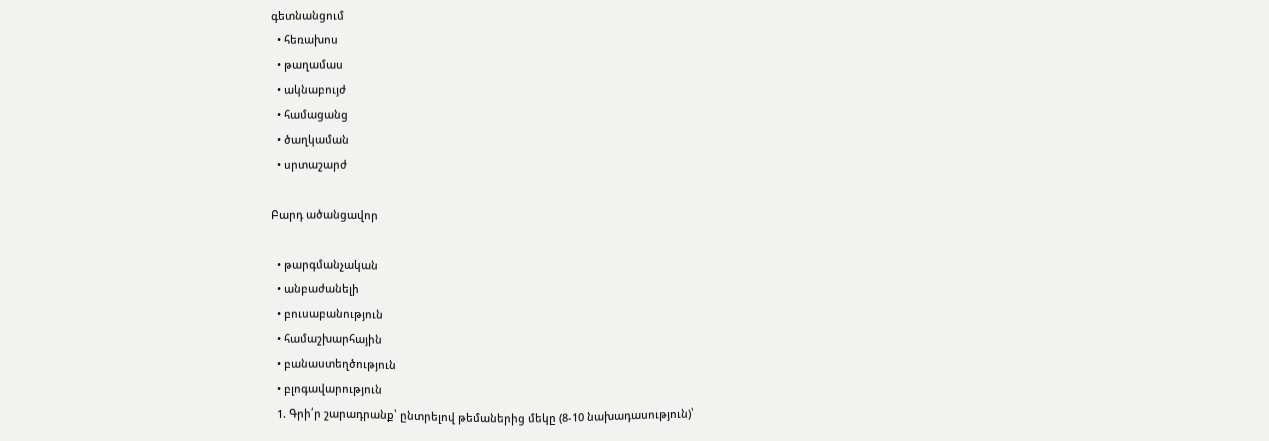գետնանցում
  • հեռախոս
  • թաղամաս
  • ակնաբույժ
  • համացանց
  • ծաղկաման
  • սրտաշարժ

Բարդ ածանցավոր

  • թարգմանչական
  • անբաժանելի
  • բուսաբանություն
  • համաշխարհային
  • բանաստեղծություն
  • բլոգավարություն
  1. Գրի՛ր շարադրանք՝ ընտրելով թեմաներից մեկը (8-10 նախադասություն)՝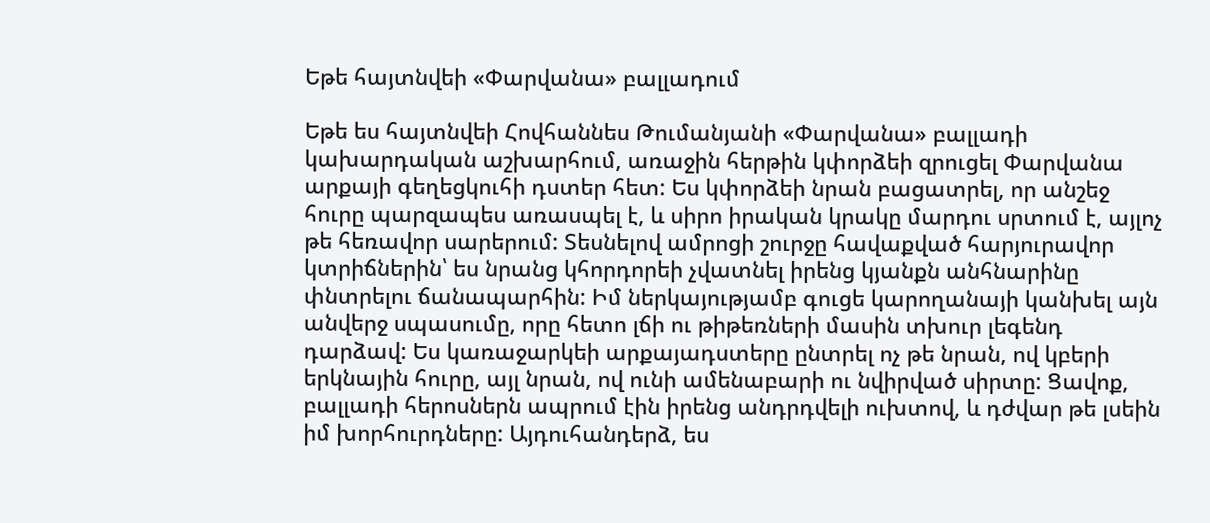Եթե հայտնվեի «Փարվանա» բալլադում

Եթե ես հայտնվեի Հովհաննես Թումանյանի «Փարվանա» բալլադի կախարդական աշխարհում, առաջին հերթին կփորձեի զրուցել Փարվանա արքայի գեղեցկուհի դստեր հետ: Ես կփորձեի նրան բացատրել, որ անշեջ հուրը պարզապես առասպել է, և սիրո իրական կրակը մարդու սրտում է, այլոչ թե հեռավոր սարերում: Տեսնելով ամրոցի շուրջը հավաքված հարյուրավոր կտրիճներին՝ ես նրանց կհորդորեի չվատնել իրենց կյանքն անհնարինը փնտրելու ճանապարհին: Իմ ներկայությամբ գուցե կարողանայի կանխել այն անվերջ սպասումը, որը հետո լճի ու թիթեռների մասին տխուր լեգենդ դարձավ: Ես կառաջարկեի արքայադստերը ընտրել ոչ թե նրան, ով կբերի երկնային հուրը, այլ նրան, ով ունի ամենաբարի ու նվիրված սիրտը: Ցավոք, բալլադի հերոսներն ապրում էին իրենց անդրդվելի ուխտով, և դժվար թե լսեին իմ խորհուրդները: Այդուհանդերձ, ես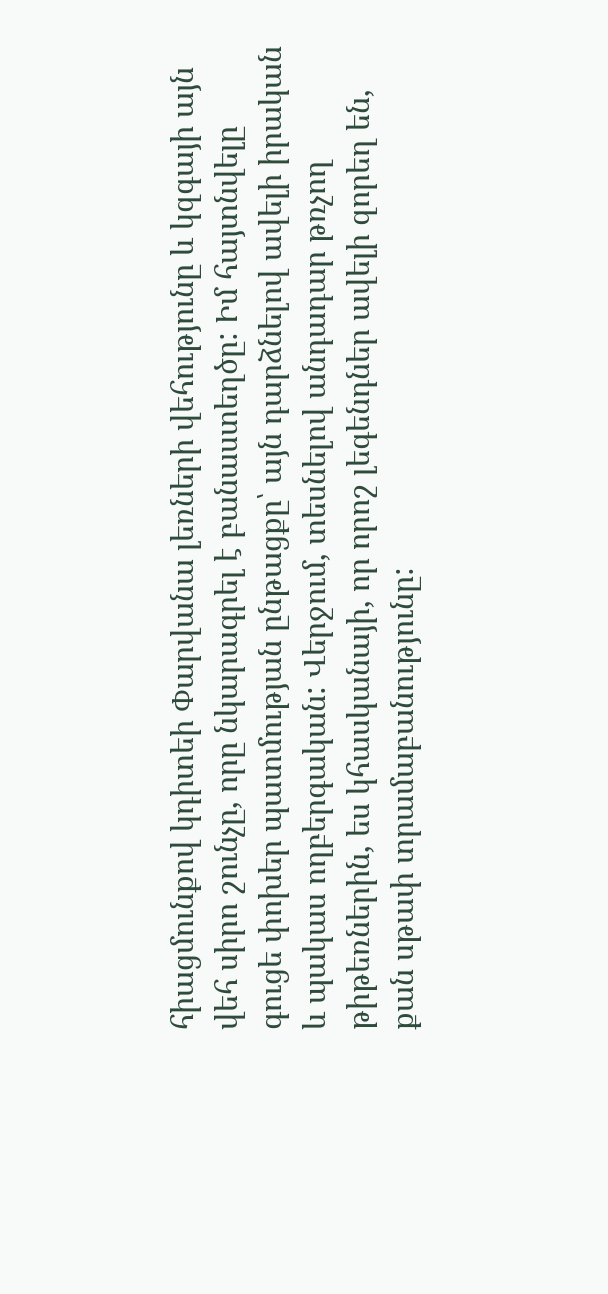հիացմունքով կդիտեի Փարվանա լեռների վեհությունը և կզգայի այն վեհ սիրո շունչը, որը նկարագրել է բանաստեղծը: Իմ հայտնվելը գուցե փոխեր պատմության ընթացքը՝ այն դարձնելով ավելի իրական և պակաս ողբերգական: Վերջում, տեսնելով անդադար թռչող թիթեռներին, ես կհասկանայի, որ որոշ լեգենդներ ավելի զորեղ են, քան սթափ տրամաբանությունը: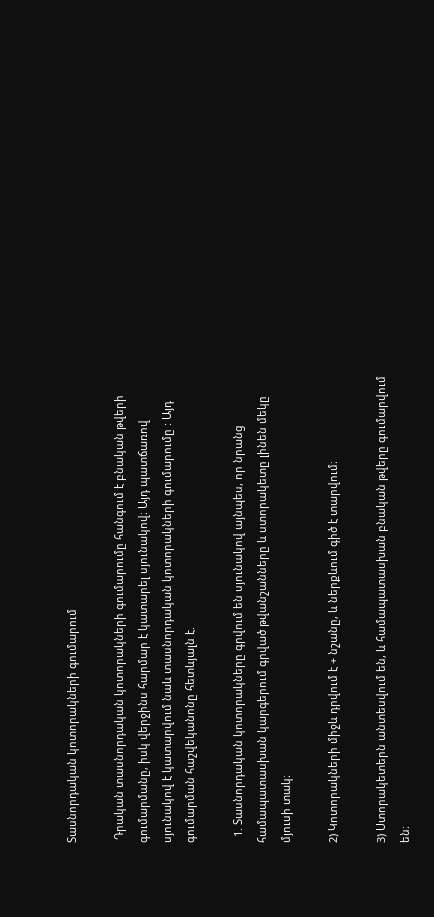Տասնորդական կոտորակների գումարում

 Դրական տասնորդական կոտորակների գումարումը հանգում է բնական թվերի գումարմանը, իսկ վերջինս հարմար է կատարել սյունակով։ Այդ պատճառով սյունակով է կատարվում նաև տասնորդական կոտորակների գումարումը : Այդ գումարման հաշվեկանոնը հետևյալն է.

  1. Տասնորդական կոտորակները գրվում են սյունակով այնպես, որ նրանց համապատասխան կարգերում գրված թվանշանները և ստորակետը լինեն մեկը մյուսի տակ։

2) Կոտորակների միջև դրվում է + նշանը, և ներքևում գիծ է տարվում։

3) Ստորակետերն անտեսվում են, և համապատասխան բնական թվերը գումարվում են։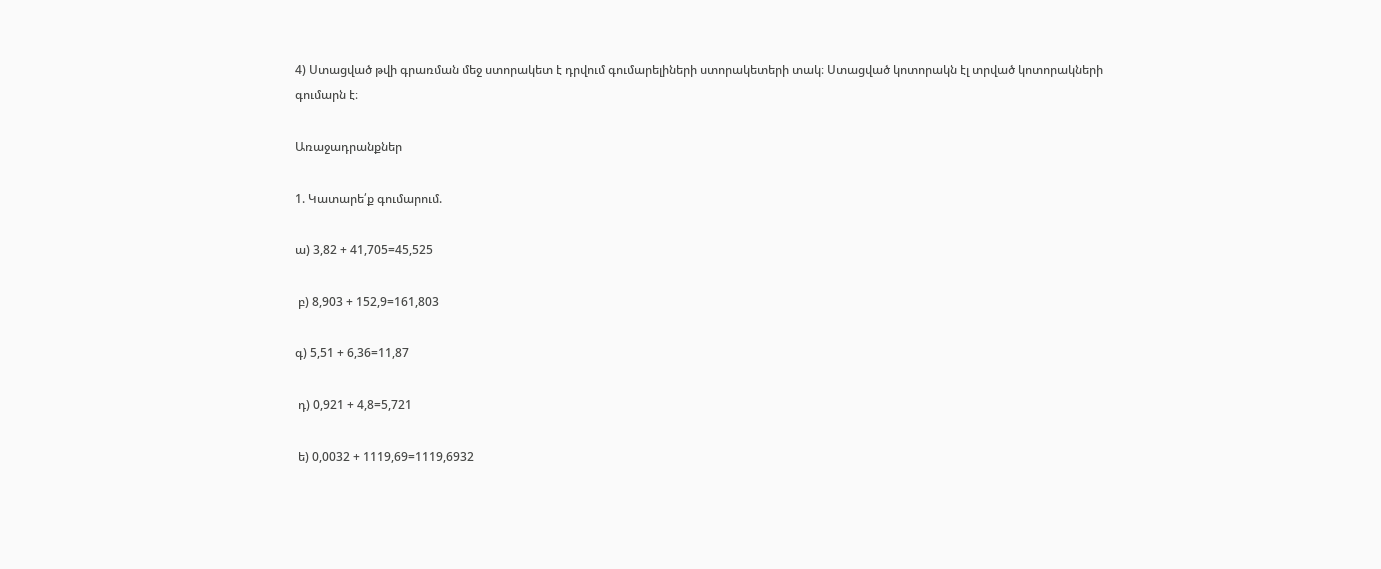4) Ստացված թվի գրառման մեջ ստորակետ է դրվում գումարելիների ստորակետերի տակ։ Ստացված կոտորակն էլ տրված կոտորակների գումարն է։

Առաջադրանքներ

1. Կատարե՛ք գումարում.

ա) 3,82 + 41,705=45,525

 բ) 8,903 + 152,9=161,803

գ) 5,51 + 6,36=11,87

 դ) 0,921 + 4,8=5,721

 ե) 0,0032 + 1119,69=1119,6932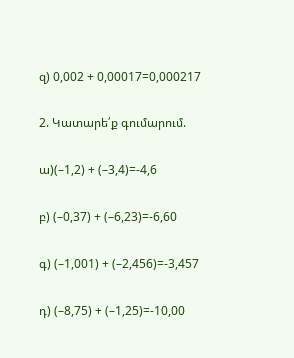զ) 0,002 + 0,00017=0,000217

2. Կատարե՛ք գումարում.

ա)(–1,2) + (–3,4)=-4,6

բ) (–0,37) + (–6,23)=-6,60

գ) (–1,001) + (–2,456)=-3,457

դ) (–8,75) + (–1,25)=-10,00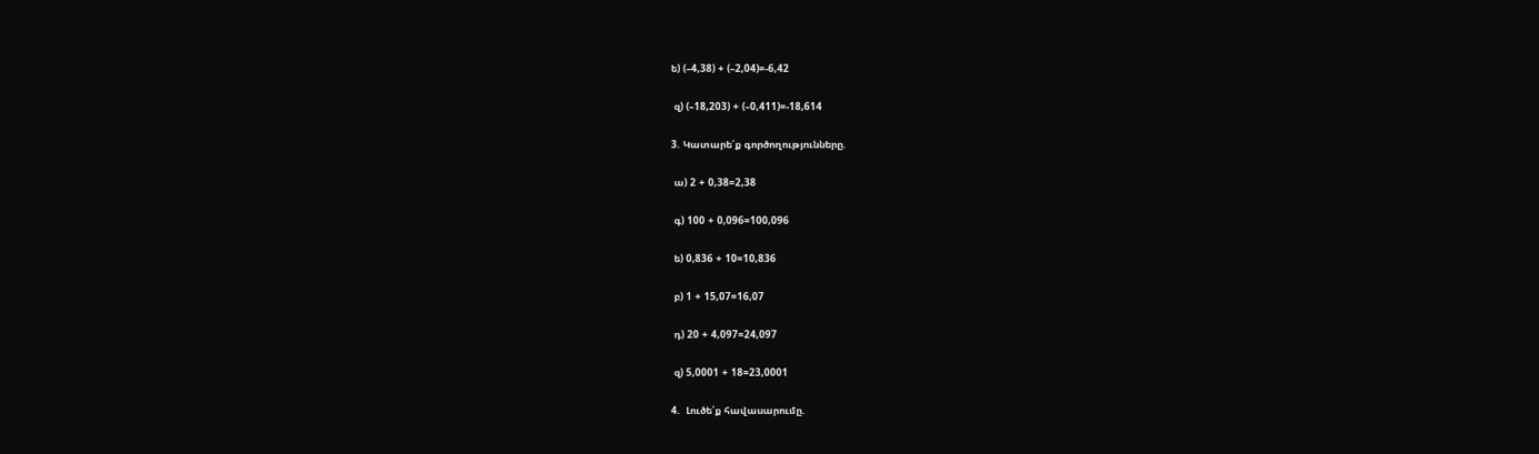ե) (–4,38) + (–2,04)=-6,42

 զ) (–18,203) + (–0,411)=-18,614

3. Կատարե՛ք գործողությունները.

 ա) 2 + 0,38=2,38

 գ) 100 + 0,096=100,096

 ե) 0,836 + 10=10,836

 բ) 1 + 15,07=16,07

 դ) 20 + 4,097=24,097

 զ) 5,0001 + 18=23,0001

4.  Լուծե՛ք հավասարումը.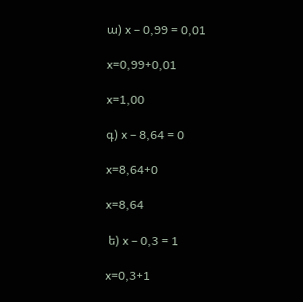ա) x – 0,99 = 0,01

x=0,99+0,01

x=1,00

գ) x – 8,64 = 0

x=8,64+0

x=8,64

 ե) x – 0,3 = 1

x=0,3+1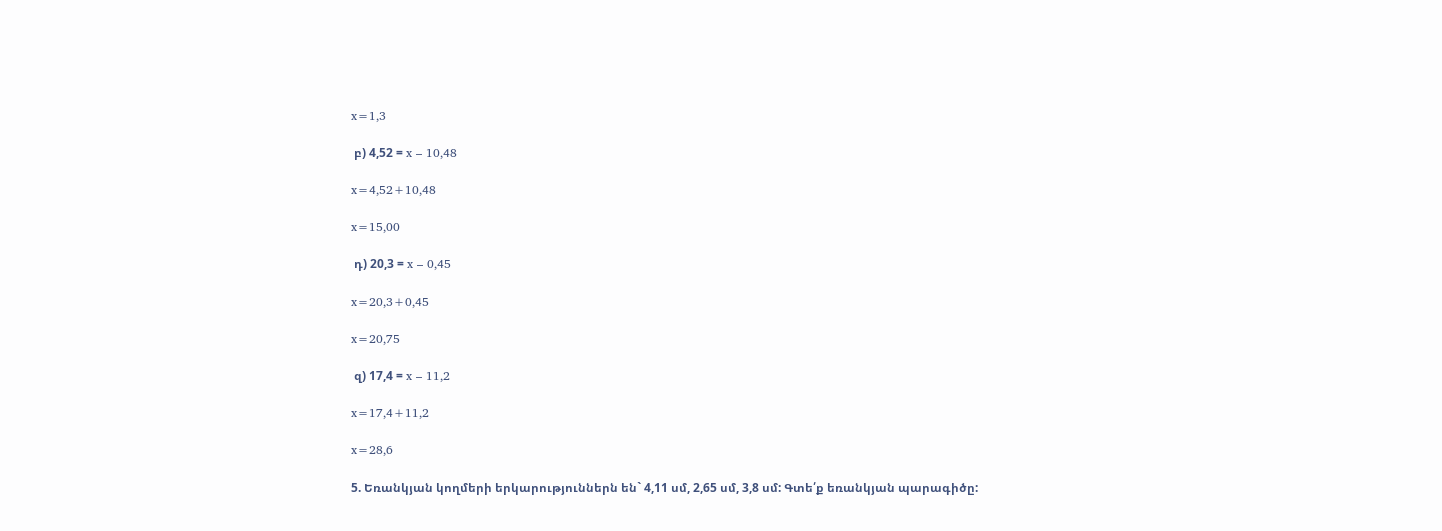x=1,3

 բ) 4,52 = x – 10,48

x=4,52+10,48

x=15,00

 դ) 20,3 = x – 0,45

x=20,3+0,45

x=20,75

 զ) 17,4 = x – 11,2

x=17,4+11,2

x=28,6

5. Եռանկյան կողմերի երկարություններն են` 4,11 սմ, 2,65 սմ, 3,8 սմ: Գտե՛ք եռանկյան պարագիծը: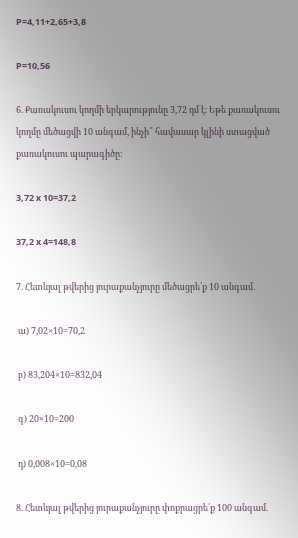P=4,11+2,65+3,8

P=10,56

6. Քառակուսու կողմի երկարությունը 3,72 դմ է։ Եթե քառակուսու կողմը մեծացվի 10 անգամ, ինչի՞ հավասար կլինի ստացված քառակուսու պարագիծը։

3,72 x 10=37,2

37,2 x 4=148,8

7. Հետևյալ թվերից յուրաքանչյուրը մեծացրե՛ք 10 անգամ.

 ա) 7,02×10=70,2

 բ) 83,204×10=832,04

 գ) 20×10=200

 դ) 0,008×10=0,08

8. Հետևյալ թվերից յուրաքանչյուրը փոքրացրե՛ք 100 անգամ.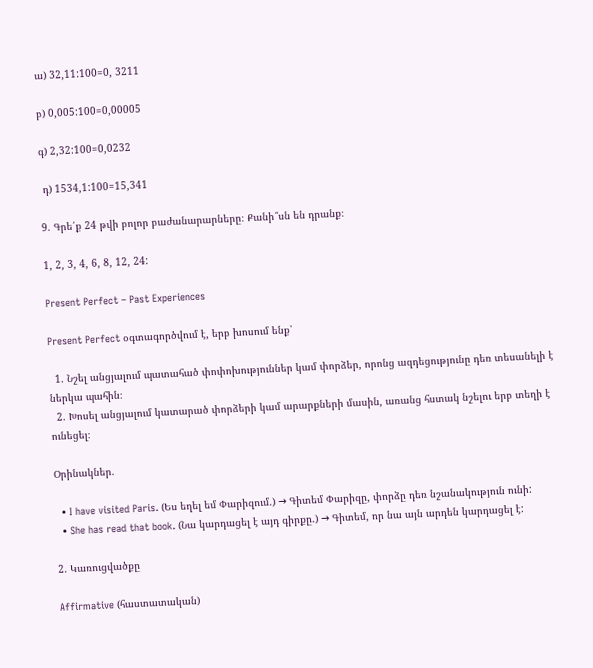ա) 32,11:100=0, 3211

բ) 0,005:100=0,00005

գ) 2,32:100=0,0232

 դ) 1534,1:100=15,341

9. Գրե՛ք 24 թվի բոլոր բաժանարարները։ Քանի՞սն են դրանք։

1, 2, 3, 4, 6, 8, 12, 24:

Present Perfect – Past Experiences

Present Perfect օգտագործվում է, երբ խոսում ենք՝

  1. Նշել անցյալում պատահած փոփոխություններ կամ փորձեր, որոնց ազդեցությունը դեռ տեսանելի է ներկա պահին։
  2. Խոսել անցյալում կատարած փորձերի կամ արարքների մասին, առանց հստակ նշելու երբ տեղի է ունեցել։

Օրինակներ.

  • I have visited Paris. (Ես եղել եմ Փարիզում.) → Գիտեմ Փարիզը, փորձը դեռ նշանակություն ունի:
  • She has read that book. (Նա կարդացել է այդ գիրքը.) → Գիտեմ, որ նա այն արդեն կարդացել է:

2. Կառուցվածքը

Affirmative (հաստատական)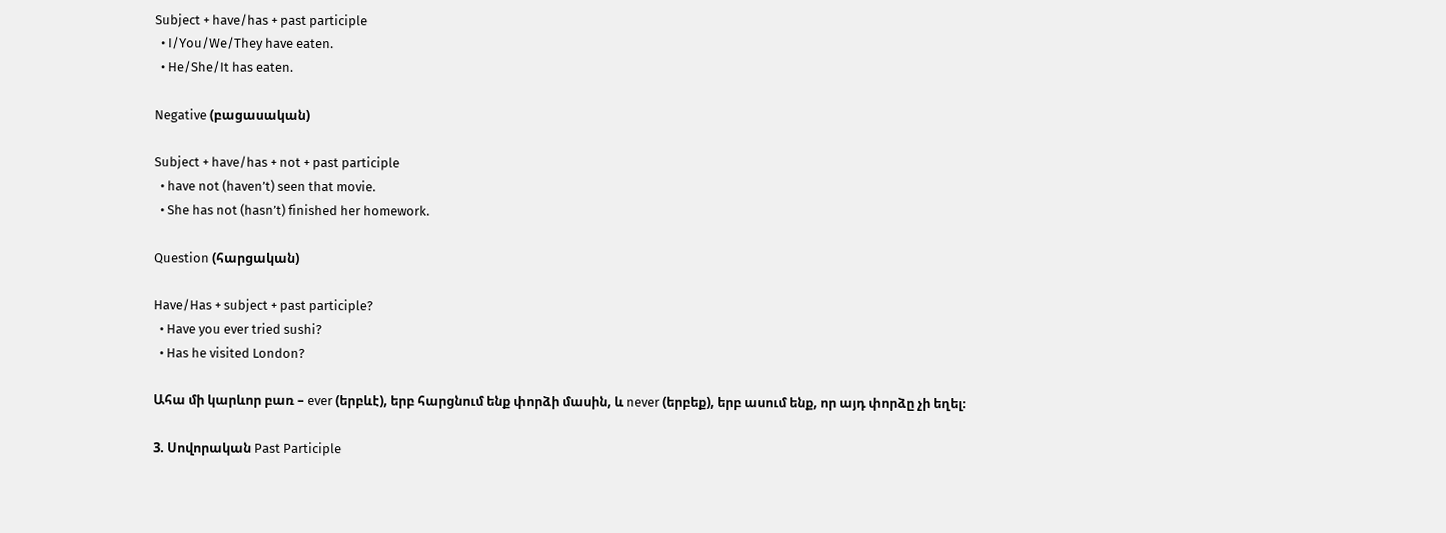Subject + have/has + past participle
  • I/You/We/They have eaten.
  • He/She/It has eaten.

Negative (բացասական)

Subject + have/has + not + past participle
  • have not (haven’t) seen that movie.
  • She has not (hasn’t) finished her homework.

Question (հարցական)

Have/Has + subject + past participle?
  • Have you ever tried sushi?
  • Has he visited London?

Ահա մի կարևոր բառ – ever (երբևէ), երբ հարցնում ենք փորձի մասին, և never (երբեք), երբ ասում ենք, որ այդ փորձը չի եղել։

3. Սովորական Past Participle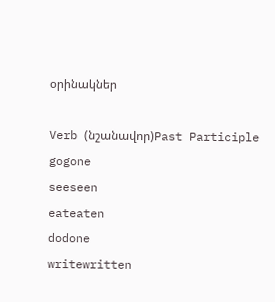օրինակներ

Verb (նշանավոր)Past Participle
gogone
seeseen
eateaten
dodone
writewritten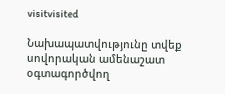visitvisited

Նախապատվությունը տվեք սովորական ամենաշատ օգտագործվող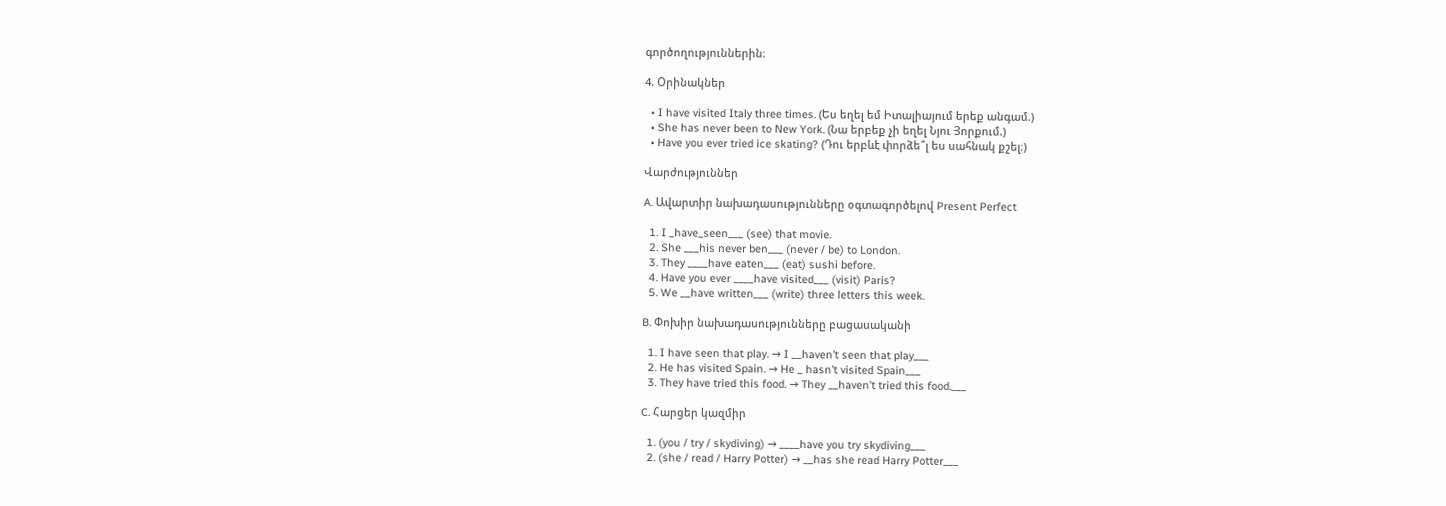գործողություններին։

4. Օրինակներ

  • I have visited Italy three times. (Ես եղել եմ Իտալիայում երեք անգամ.)
  • She has never been to New York. (Նա երբեք չի եղել Նյու Յորքում.)
  • Have you ever tried ice skating? (Դու երբևէ փորձե՞լ ես սահնակ քշել։)

Վարժություններ

A. Ավարտիր նախադասությունները օգտագործելով Present Perfect

  1. I _have_seen___ (see) that movie.
  2. She ___his never ben___ (never / be) to London.
  3. They ____have eaten___ (eat) sushi before.
  4. Have you ever ____have visited___ (visit) Paris?
  5. We __have written___ (write) three letters this week.

B. Փոխիր նախադասությունները բացասականի

  1. I have seen that play. → I __haven’t seen that play___
  2. He has visited Spain. → He _ hasn’t visited Spain___
  3. They have tried this food. → They __haven’t tried this food.___

C. Հարցեր կազմիր

  1. (you / try / skydiving) → ____have you try skydiving___
  2. (she / read / Harry Potter) → __has she read Harry Potter___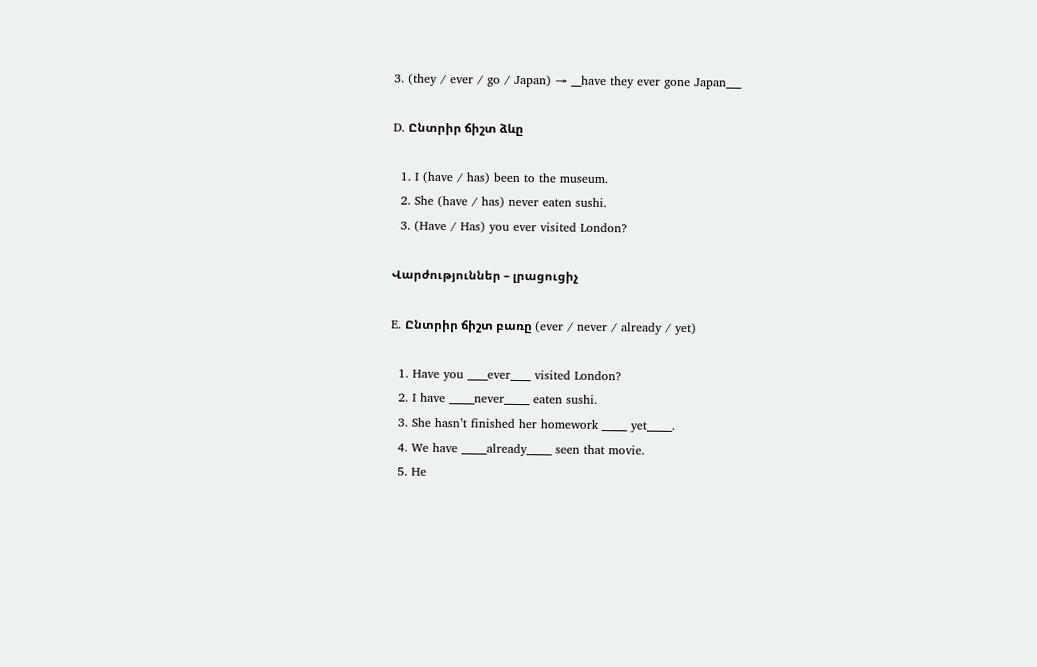3. (they / ever / go / Japan) → __have they ever gone Japan___

D. Ընտրիր ճիշտ ձևը

  1. I (have / has) been to the museum.
  2. She (have / has) never eaten sushi.
  3. (Have / Has) you ever visited London?

Վարժություններ – լրացուցիչ

E. Ընտրիր ճիշտ բառը (ever / never / already / yet)

  1. Have you ____ever____ visited London?
  2. I have _____never_____ eaten sushi.
  3. She hasn’t finished her homework _____ yet_____.
  4. We have _____already_____ seen that movie.
  5. He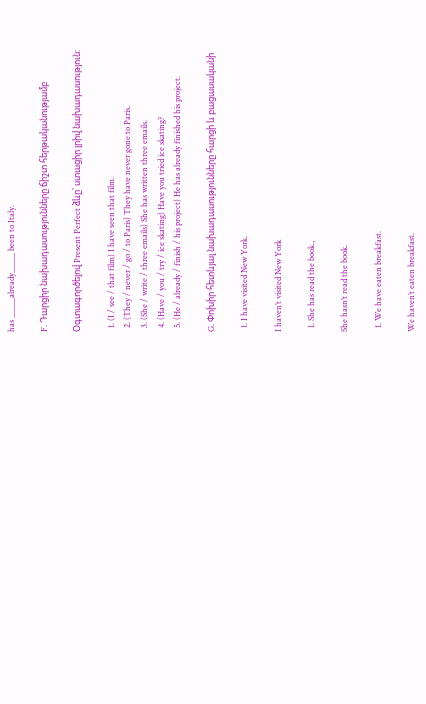has _____already_____ been to Italy.

F. Դարցիր նախադասությունները ճիշտ հերթականությամբ

Օգտագործելով Present Perfect ձևը՝ ստացիր լրիվ նախադասություն:

  1. (I / see / that film) I have seen that film.
  2. (They / never / go / to Paris) They have never gone to Paris.
  3. (She / write / three emails) She has written three emails.
  4. (Have / you / try / ice skating) Have you tried ice skating?
  5. (He / already / finish / his project) He has already finished his project.

G. Փոխիր հետևյալ նախադասությունները հարցի և բացասականի

  1. I have visited New York.

I haven’t visited New York

  1. She has read the book.,

She hasn’t read the book.

  1. We have eaten breakfast.

We haven’t eaten breakfast.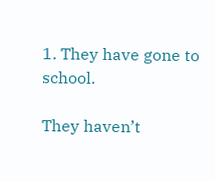1. They have gone to school.

They haven’t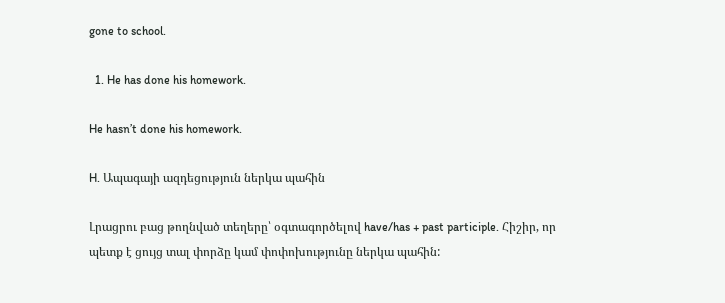gone to school.

  1. He has done his homework.

He hasn’t done his homework.

H. Ապագայի ազդեցություն ներկա պահին

Լրացրու բաց թողնված տեղերը՝ օգտագործելով have/has + past participle. Հիշիր, որ պետք է ցույց տալ փորձը կամ փոփոխությունը ներկա պահին: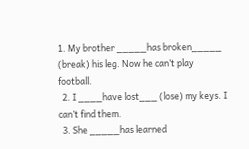1. My brother _____has broken_____ (break) his leg. Now he can’t play football.
  2. I ____have lost___ (lose) my keys. I can’t find them.
  3. She _____has learned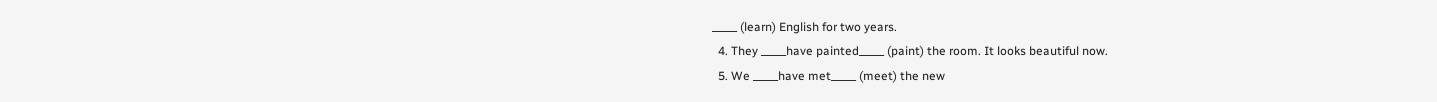_____ (learn) English for two years.
  4. They _____have painted_____ (paint) the room. It looks beautiful now.
  5. We _____have met_____ (meet) the new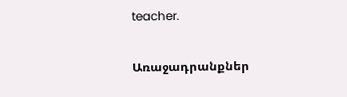teacher.

Առաջադրանքներ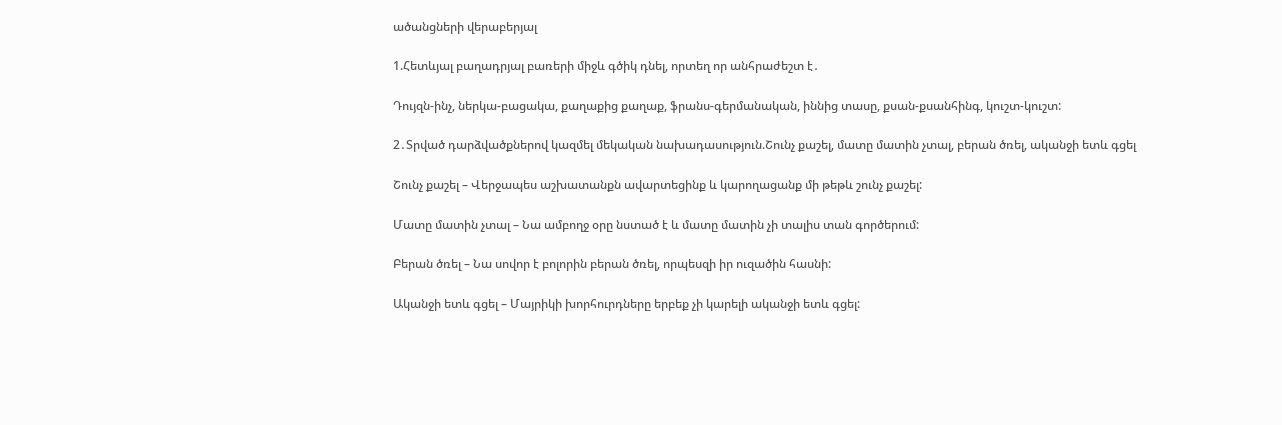ածանցների վերաբերյալ

1.Հետևյալ բաղադրյալ բառերի միջև գծիկ դնել, որտեղ որ անհրաժեշտ է․

Դույզն-ինչ, ներկա-բացակա, քաղաքից քաղաք, ֆրանս-գերմանական, իննից տասը, քսան-քսանհինգ, կուշտ-կուշտ:

2․Տրված դարձվածքներով կազմել մեկական նախադասություն.Շունչ քաշել, մատը մատին չտալ, բերան ծռել, ականջի ետև գցել

Շունչ քաշել – Վերջապես աշխատանքն ավարտեցինք և կարողացանք մի թեթև շունչ քաշել:

Մատը մատին չտալ – Նա ամբողջ օրը նստած է և մատը մատին չի տալիս տան գործերում:

Բերան ծռել – Նա սովոր է բոլորին բերան ծռել, որպեսզի իր ուզածին հասնի:

Ականջի ետև գցել – Մայրիկի խորհուրդները երբեք չի կարելի ականջի ետև գցել: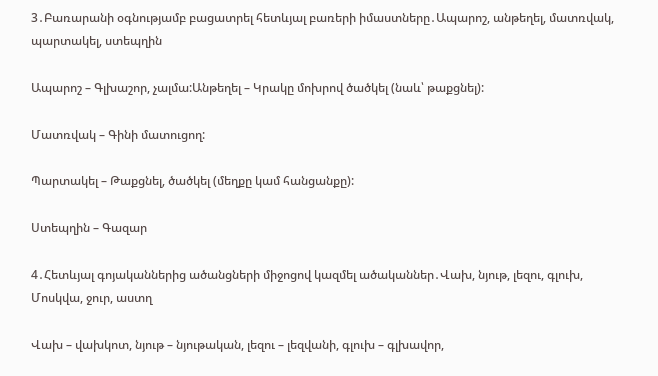3․Բառարանի օգնությամբ բացատրել հետևյալ բառերի իմաստները․Ապարոշ, անթեղել, մատռվակ, պարտակել, ստեպղին

Ապարոշ – Գլխաշոր, չալմա:Անթեղել – Կրակը մոխրով ծածկել (նաև՝ թաքցնել):

Մատռվակ – Գինի մատուցող:

Պարտակել – Թաքցնել, ծածկել (մեղքը կամ հանցանքը):

Ստեպղին – Գազար

4․Հետևյալ գոյականներից ածանցների միջոցով կազմել ածականներ․Վախ, նյութ, լեզու, գլուխ, Մոսկվա, ջուր, աստղ

Վախ – վախկոտ, նյութ – նյութական, լեզու – լեզվանի, գլուխ – գլխավոր,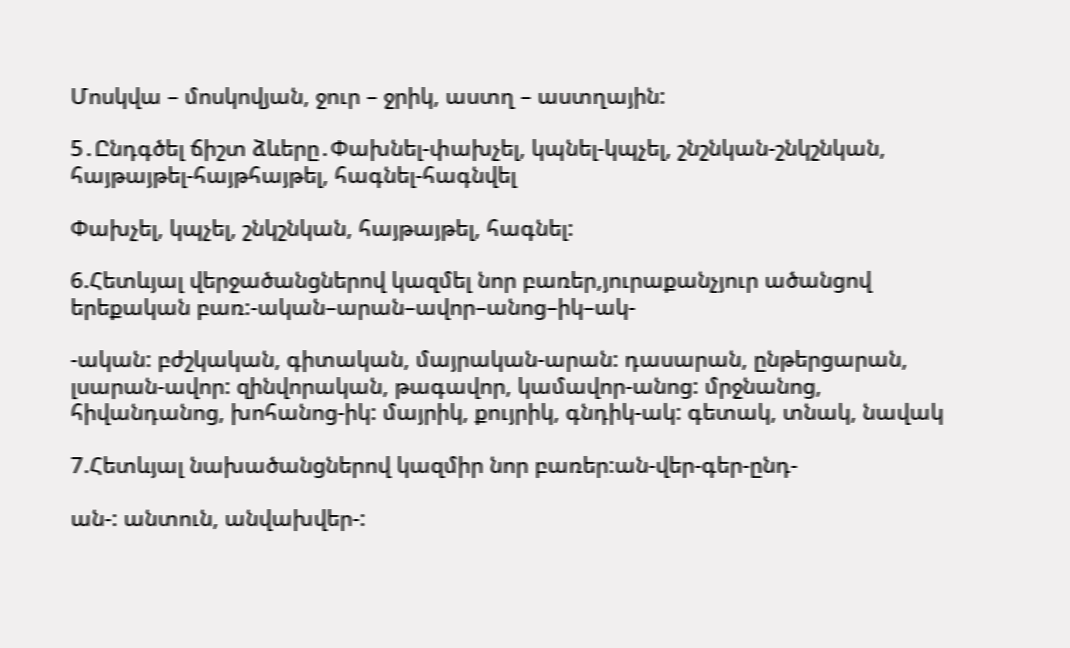Մոսկվա – մոսկովյան, ջուր – ջրիկ, աստղ – աստղային:

5․Ընդգծել ճիշտ ձևերը․Փախնել-փախչել, կպնել-կպչել, շնշնկան-շնկշնկան, հայթայթել-հայթհայթել, հագնել-հագնվել

Փախչել, կպչել, շնկշնկան, հայթայթել, հագնել:

6.Հետևյալ վերջածանցներով կազմել նոր բառեր,յուրաքանչյուր ածանցով երեքական բառ:-ական–արան–ավոր–անոց–իկ–ակ-

-ական: բժշկական, գիտական, մայրական-արան: դասարան, ընթերցարան, լսարան-ավոր: զինվորական, թագավոր, կամավոր-անոց: մրջնանոց, հիվանդանոց, խոհանոց-իկ: մայրիկ, քույրիկ, գնդիկ-ակ: գետակ, տնակ, նավակ

7.Հետևյալ նախածանցներով կազմիր նոր բառեր:ան-վեր-գեր-ընդ-

ան-: անտուն, անվախվեր-: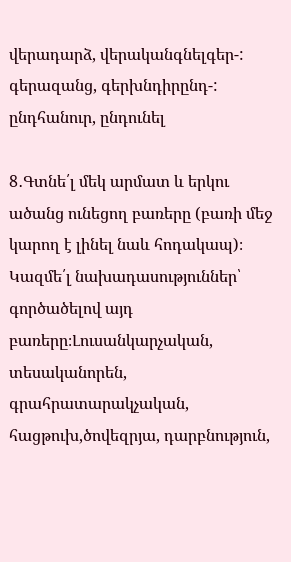վերադարձ, վերականգնելգեր-: գերազանց, գերխնդիրընդ-: ընդհանուր, ընդունել

8․Գտնե՛լ մեկ արմատ և երկու ածանց ունեցող բառերը (բառի մեջ կարող է լինել նաև հոդակապ)։ Կազմե՛լ նախադասություններ՝ գործածելով այդ բառերը։Լուսանկարչական, տեսականորեն, գրահրատարակչական, հացթուխ,ծովեզրյա, դարբնություն,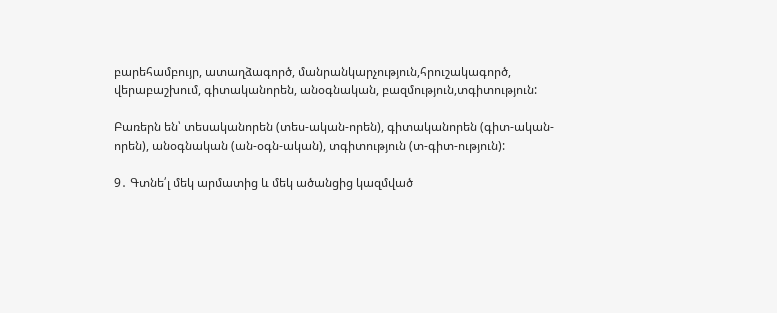բարեհամբույր, ատաղձագործ, մանրանկարչություն,հրուշակագործ, վերաբաշխում, գիտականորեն, անօգնական, բազմություն,տգիտություն:

Բառերն են՝ տեսականորեն (տես-ական-որեն), գիտականորեն (գիտ-ական-որեն), անօգնական (ան-օգն-ական), տգիտություն (տ-գիտ-ություն):

9․ Գտնե՛լ մեկ արմատից և մեկ ածանցից կազմված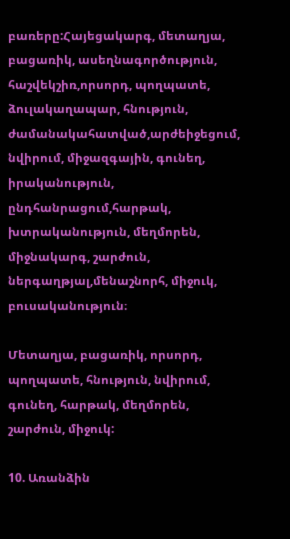բառերը:Հայեցակարգ, մետաղյա, բացառիկ, ասեղնագործություն, հաշվեկշիռ,որսորդ, պողպատե, ձուլակաղապար, հնություն, ժամանակահատված,արժեիջեցում, նվիրում, միջազգային, գունեղ, իրականություն, ընդհանրացում,հարթակ, խտրականություն, մեղմորեն, միջնակարգ, շարժուն, ներգաղթյալ,մենաշնորհ, միջուկ, բուսականություն։

Մետաղյա, բացառիկ, որսորդ, պողպատե, հնություն, նվիրում, գունեղ, հարթակ, մեղմորեն, շարժուն, միջուկ:

10. Առանձին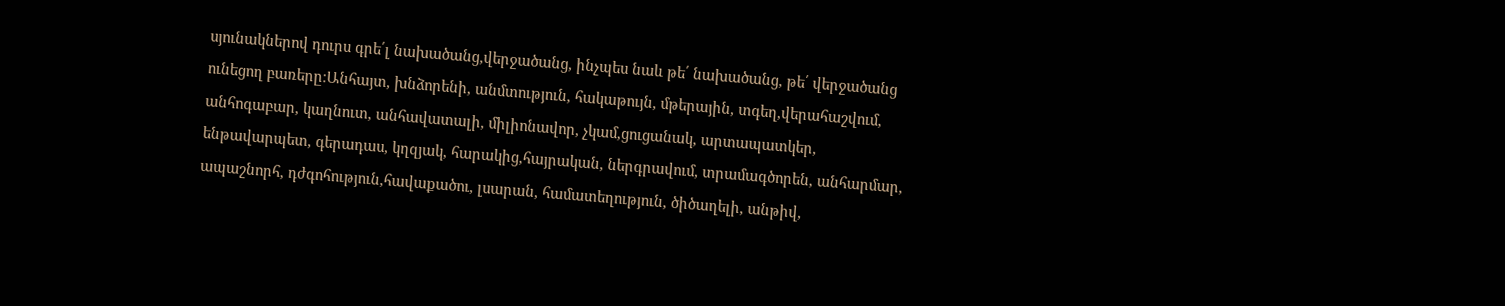սյունակներով դուրս գրե՛լ նախածանց,վերջածանց, ինչպես նաև թե՛ նախածանց, թե՛ վերջածանց ունեցող բառերը։Անհայտ, խնձորենի, անմտություն, հակաթույն, մթերային, տգեղ,վերահաշվում, անհոգաբար, կաղնուտ, անհավատալի, միլիոնավոր, չկամ,ցուցանակ, արտապատկեր, ենթավարպետ, գերադաս, կղզյակ, հարակից,հայրական, ներգրավում, տրամագծորեն, անհարմար, ապաշնորհ, դժգոհություն,հավաքածու, լսարան, համատեղություն, ծիծաղելի, անթիվ,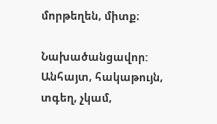մորթեղեն, միտք։

Նախածանցավոր: Անհայտ, հակաթույն, տգեղ, չկամ,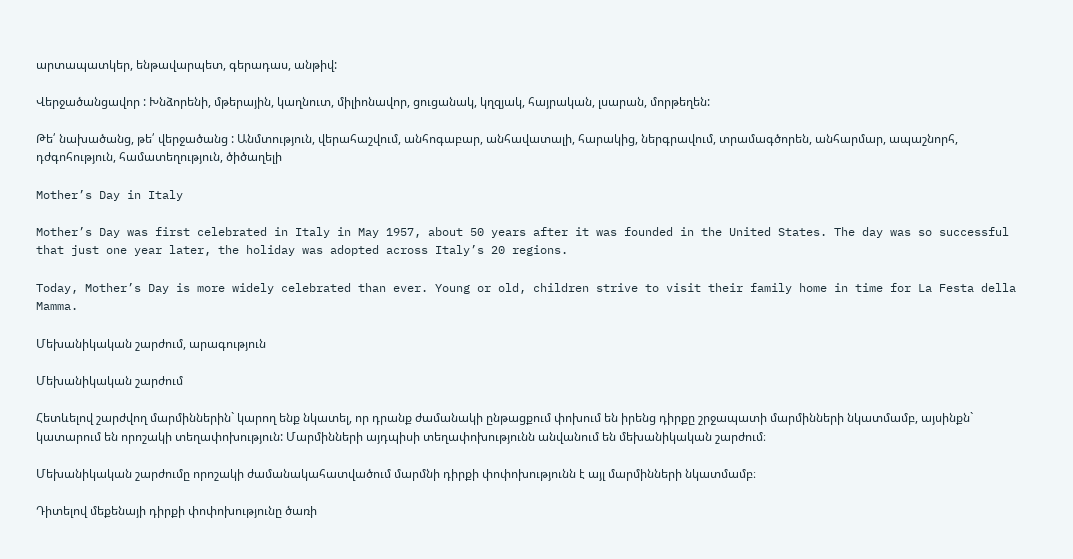արտապատկեր, ենթավարպետ, գերադաս, անթիվ:

Վերջածանցավոր : Խնձորենի, մթերային, կաղնուտ, միլիոնավոր, ցուցանակ, կղզյակ, հայրական, լսարան, մորթեղեն:

Թե՛ նախածանց, թե՛ վերջածանց : Անմտություն, վերահաշվում, անհոգաբար, անհավատալի, հարակից, ներգրավում, տրամագծորեն, անհարմար, ապաշնորհ, դժգոհություն, համատեղություն, ծիծաղելի

Mother’s Day in Italy

Mother’s Day was first celebrated in Italy in May 1957, about 50 years after it was founded in the United States. The day was so successful that just one year later, the holiday was adopted across Italy’s 20 regions.

Today, Mother’s Day is more widely celebrated than ever. Young or old, children strive to visit their family home in time for La Festa della Mamma.

Մեխանիկական շարժում, արագություն

Մեխանիկական շարժում

Հետևելով շարժվող մարմիններին` կարող ենք նկատել, որ դրանք ժամանակի ընթացքում փոխում են իրենց դիրքը շրջապատի մարմինների նկատմամբ, այսինքն` կատարում են որոշակի տեղափոխություն: Մարմինների այդպիսի տեղափոխությունն անվանում են մեխանիկական շարժում։

Մեխանիկական շարժումը որոշակի ժամանակահատվածում մարմնի դիրքի փոփոխությունն է այլ մարմինների նկատմամբ։

Դիտելով մեքենայի դիրքի փոփոխությունը ծառի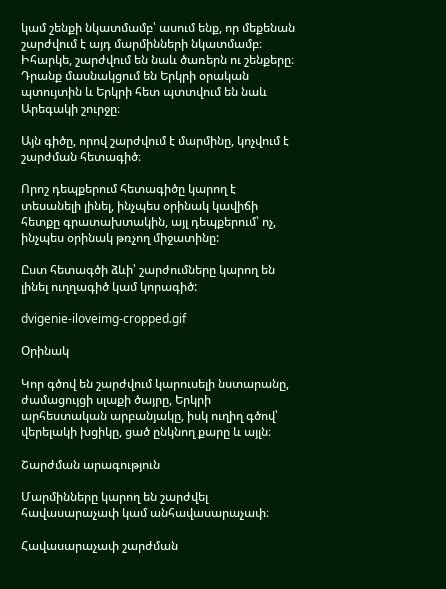կամ շենքի նկատմամբ՝ ասում ենք, որ մեքենան շարժվում է այդ մարմինների նկատմամբ։ Իհարկե, շարժվում են նաև ծառերն ու շենքերը։ Դրանք մասնակցում են Երկրի օրական պտույտին և Երկրի հետ պտտվում են նաև Արեգակի շուրջը։

Այն գիծը, որով շարժվում է մարմինը, կոչվում է շարժման հետագիծ։

Որոշ դեպքերում հետագիծը կարող է տեսանելի լինել, ինչպես օրինակ կավիճի հետքը գրատախտակին, այլ դեպքերում՝ ոչ, ինչպես օրինակ թռչող միջատինը:

Ըստ հետագծի ձևի՝ շարժումները կարող են լինել ուղղագիծ կամ կորագիծ:

dvigenie-iloveimg-cropped.gif

Օրինակ

Կոր գծով են շարժվում կարուսելի նստարանը, ժամացույցի սլաքի ծայրը, Երկրի արհեստական արբանյակը, իսկ ուղիղ գծով՝ վերելակի խցիկը, ցած ընկնող քարը և այլն։

Շարժման արագություն

Մարմինները կարող են շարժվել հավասարաչափ կամ անհավասարաչափ։

Հավասարաչափ շարժման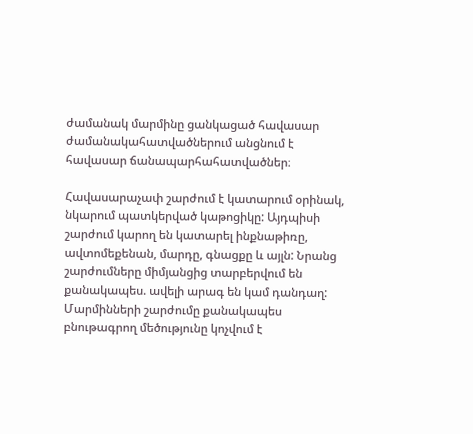ժամանակ մարմինը ցանկացած հավասար ժամանակահատվածներում անցնում է հավասար ճանապարհահատվածներ։

Հավասարաչափ շարժում է կատարում օրինակ, նկարում պատկերված կաթոցիկը: Այդպիսի շարժում կարող են կատարել ինքնաթիռը, ավտոմեքենան, մարդը, գնացքը և այլն: Նրանց շարժումները միմյանցից տարբերվում են քանակապես. ավելի արագ են կամ դանդաղ: Մարմինների շարժումը քանակապես բնութագրող մեծությունը կոչվում է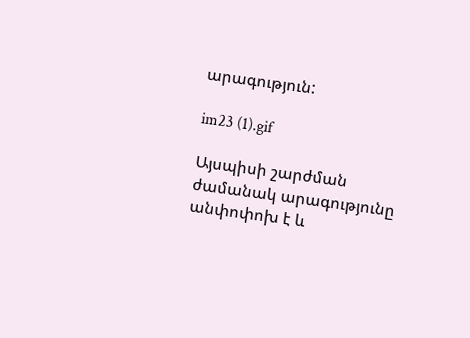արագություն:

im23 (1).gif

Այսպիսի շարժման ժամանակ արագությունը անփոփոխ է և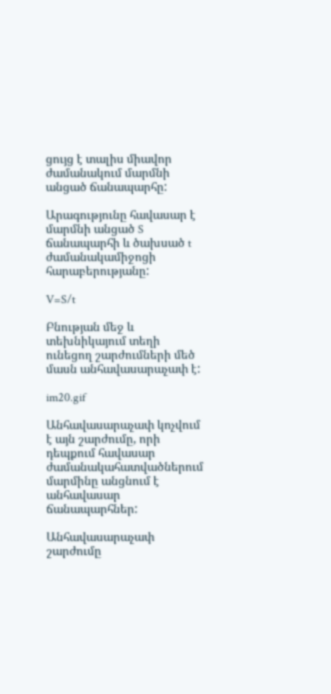ցույց է տալիս միավոր ժամանակում մարմնի անցած ճանապարհը:

Արագությունը հավասար է մարմնի անցած S ճանապարհի և ծախսած t ժամանակամիջոցի հարաբերությանը:

V=S/t

Բնության մեջ և տեխնիկայում տեղի ունեցող շարժումների մեծ մասն անհավասարաչափ է:

im20.gif

Անհավասարաչափ կոչվում է այն շարժումը, որի դեպքում հավասար ժամանակահատվածներում մարմինը անցնում է անհավասար ճանապարհներ:

Անհավասարաչափ շարժումը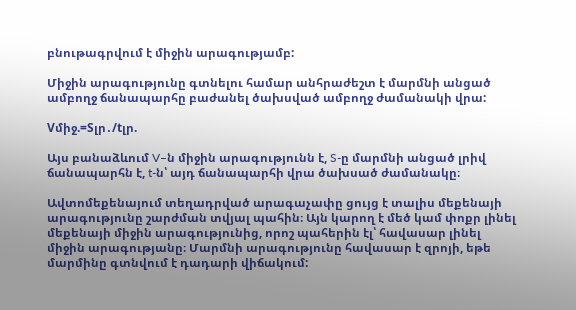բնութագրվում է միջին արագությամբ:

Միջին արագությունը գտնելու համար անհրաժեշտ է մարմնի անցած ամբողջ ճանապարհը բաժանել ծախսված ամբողջ ժամանակի վրա:

Vմիջ.=Sլր․/tլր.

Այս բանաձևում V–ն միջին արագությունն է, S-ը մարմնի անցած լրիվ ճանապարհն է, t-ն՝ այդ ճանապարհի վրա ծախսած ժամանակը։

Ավտոմեքենայում տեղադրված արագաչափը ցույց է տալիս մեքենայի արագությունը շարժման տվյալ պահին։ Այն կարող է մեծ կամ փոքր լինել մեքենայի միջին արագությունից, որոշ պահերին էլ՝ հավասար լինել միջին արագությանը։ Մարմնի արագությունը հավասար է զրոյի, եթե մարմինը գտնվում է դադարի վիճակում: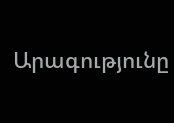Արագությունը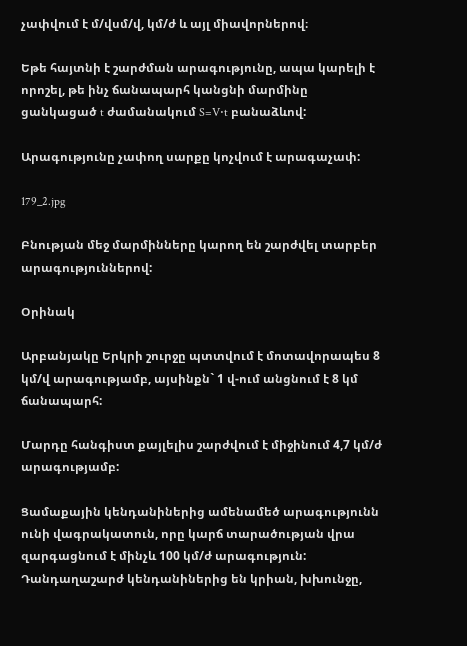չափվում է մ/վսմ/վ, կմ/ժ և այլ միավորներով։

Եթե հայտնի է շարժման արագությունը, ապա կարելի է որոշել, թե ինչ ճանապարհ կանցնի մարմինը ցանկացած t ժամանակում S=V⋅t բանաձևով:

Արագությունը չափող սարքը կոչվում է արագաչափ:

179_2.jpg

Բնության մեջ մարմինները կարող են շարժվել տարբեր արագություններով:

Օրինակ

Արբանյակը Երկրի շուրջը պտտվում է մոտավորապես 8 կմ/վ արագությամբ, այսինքն` 1 վ-ում անցնում է 8 կմ ճանապարհ:

Մարդը հանգիստ քայլելիս շարժվում է միջինում 4,7 կմ/ժ արագությամբ:

Ցամաքային կենդանիներից ամենամեծ արագությունն ունի վագրակատուն, որը կարճ տարածության վրա զարգացնում է մինչև 100 կմ/ժ արագություն: Դանդաղաշարժ կենդանիներից են կրիան, խխունջը,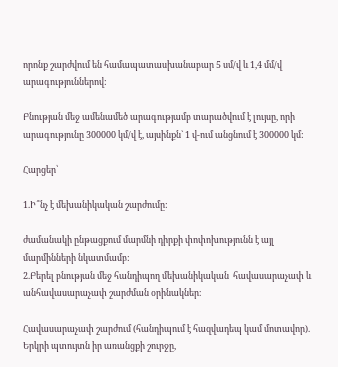որոնք շարժվում են համապատասխանաբար 5 սմ/վ և 1,4 մմ/վ արագություններով:

Բնության մեջ ամենամեծ արագությամբ տարածվում է լույսը, որի արագությունը 300000 կմ/վ է, այսինքն` 1 վ-ում անցնում է 300000 կմ:

Հարցեր՝

1.Ի՞նչ է մեխանիկական շարժումը:

ժամանակի ընթացքում մարմնի դիրքի փոփոխությունն է այլ մարմինների նկատմամբ:
2.Բերել բնության մեջ հանդիպող մեխանիկական  հավասարաչափ և անհավասարաչափ շարժման օրինակներ։

Հավասարաչափ շարժում (հանդիպում է հազվադեպ կամ մոտավոր). Երկրի պտույտն իր առանցքի շուրջը,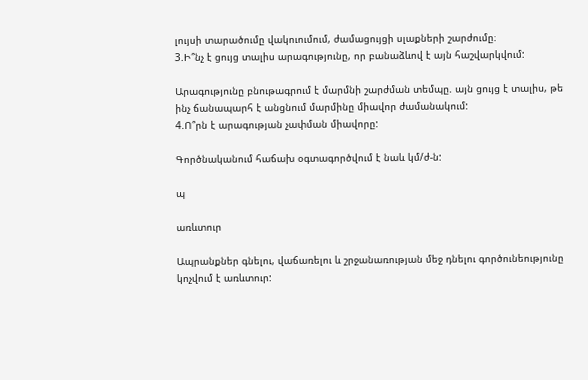լույսի տարածումը վակուումում, ժամացույցի սլաքների շարժումը։
3.Ի՞նչ է ցույց տալիս արագությունը, որ բանաձևով է այն հաշվարկվում:

Արագությունը բնութագրում է մարմնի շարժման տեմպը. այն ցույց է տալիս, թե ինչ ճանապարհ է անցնում մարմինը միավոր ժամանակում:
4.Ո՞րն է արագության չափման միավորը:

Գործնականում հաճախ օգտագործվում է նաև կմ/ժ-ն:

պ

առևտուր

Ապրանքներ գնելու, վաճառելու և շրջանառության մեջ դնելու գործունեությունը կոչվում է առևտուր: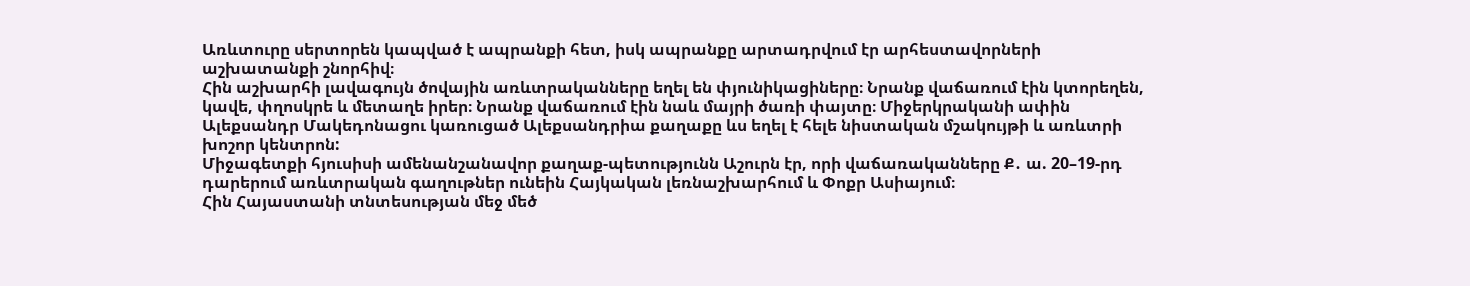Առևտուրը սերտորեն կապված է ապրանքի հետ, իսկ ապրանքը արտադրվում էր արհեստավորների աշխատանքի շնորհիվ։
Հին աշխարհի լավագույն ծովային առևտրականները եղել են փյունիկացիները։ Նրանք վաճառում էին կտորեղեն, կավե, փղոսկրե և մետաղե իրեր։ Նրանք վաճառում էին նաև մայրի ծառի փայտը։ Միջերկրականի ափին Ալեքսանդր Մակեդոնացու կառուցած Ալեքսանդրիա քաղաքը ևս եղել է հելե նիստական մշակույթի և առևտրի խոշոր կենտրոն:
Միջագետքի հյուսիսի ամենանշանավոր քաղաք-պետությունն Աշուրն էր, որի վաճառականները Ք․ ա. 20–19-րդ դարերում առևտրական գաղութներ ունեին Հայկական լեռնաշխարհում և Փոքր Ասիայում։
Հին Հայաստանի տնտեսության մեջ մեծ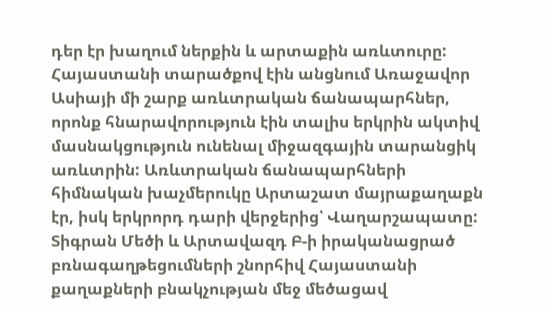դեր էր խաղում ներքին և արտաքին առևտուրը: Հայաստանի տարածքով էին անցնում Առաջավոր Ասիայի մի շարք առևտրական ճանապարհներ, որոնք հնարավորություն էին տալիս երկրին ակտիվ մասնակցություն ունենալ միջազգային տարանցիկ առևտրին: Առևտրական ճանապարհների հիմնական խաչմերուկը Արտաշատ մայրաքաղաքն էր, իսկ երկրորդ դարի վերջերից՝ Վաղարշապատը:
Տիգրան Մեծի և Արտավազդ Բ-ի իրականացրած բռնագաղթեցումների շնորհիվ Հայաստանի քաղաքների բնակչության մեջ մեծացավ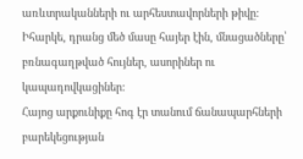առևտրականների ու արհեստավորների թիվը: Իհարկե, դրանց մեծ մասը հայեր էին, մնացածները՝ բռնագաղթված հույներ, ասորիներ ու կապադովկացիներ:
Հայոց արքունիքը հոգ էր տանում ճանապարհների բարեկեցության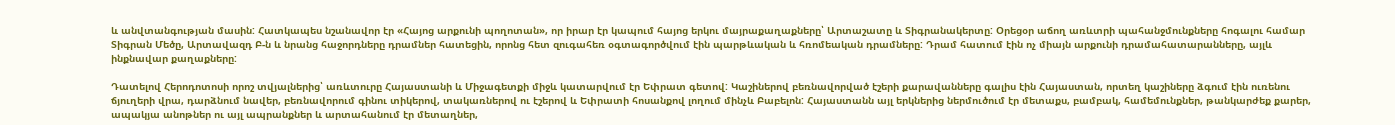և անվտանգության մասին: Հատկապես նշանավոր էր «Հայոց արքունի պողոտան», որ իրար էր կապում հայոց երկու մայրաքաղաքները՝ Արտաշատը և Տիգրանակերտը: Օրեցօր աճող առևտրի պահանջմունքները հոգալու համար Տիգրան Մեծը, Արտավազդ Բ-ն և նրանց հաջորդները դրամներ հատեցին, որոնց հետ զուգահեռ օգտագործվում էին պարթևական և հռոմեական դրամները: Դրամ հատում էին ոչ միայն արքունի դրամահատարանները, այլև ինքնավար քաղաքները:

Դատելով Հերոդոտոսի որոշ տվյալներից՝ առևտուրը Հայաստանի և Միջագետքի միջև կատարվում էր Եփրատ գետով: Կաշիներով բեռնավորված էշերի քարավանները գալիս էին Հայաստան, որտեղ կաշիները ձգում էին ուռենու ճյուղերի վրա, դարձնում նավեր, բեռնավորում գինու տիկերով, տակառներով ու էշերով և Եփրատի հոսանքով լողում մինչև Բաբելոն: Հայաստանն այլ երկներից ներմուծում էր մետաքս, բամբակ, համեմունքներ, թանկարժեք քարեր, ապակյա անոթներ ու այլ ապրանքներ և արտահանում էր մետաղներ,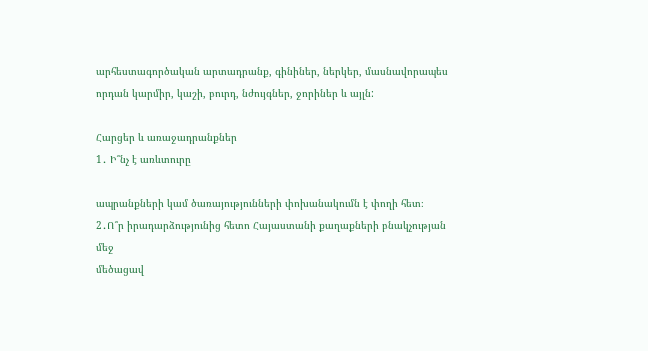արհեստագործական արտադրանք, գինիներ, ներկեր, մասնավորապես որդան կարմիր, կաշի, բուրդ, նժույգներ, ջորիներ և այլն:

Հարցեր և առաջադրանքներ
1․ Ի՞նչ է առևտուրը

ապրանքների կամ ծառայությունների փոխանակումն է փողի հետ։
2․Ո՞ր իրադարձությունից հետո Հայաստանի քաղաքների բնակչության մեջ
մեծացավ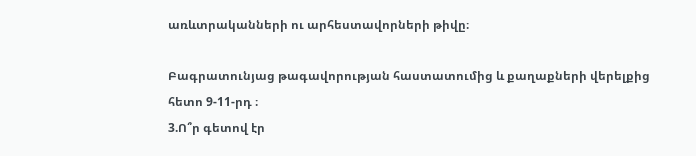առևտրականների ու արհեստավորների թիվը։

Բագրատունյաց թագավորության հաստատումից և քաղաքների վերելքից հետո 9-11-րդ ։
3.Ո՞ր գետով էր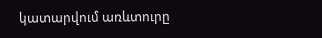կատարվում առևտուրը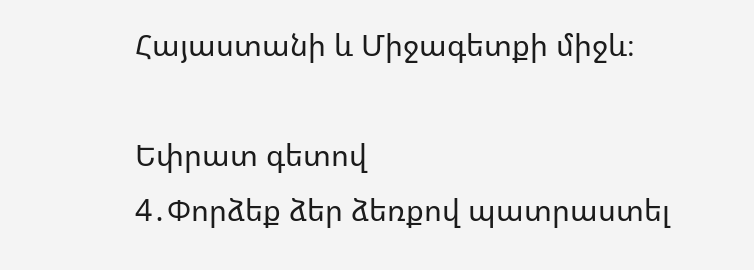Հայաստանի և Միջագետքի միջև։

Եփրատ գետով
4․Փորձեք ձեր ձեռքով պատրաստել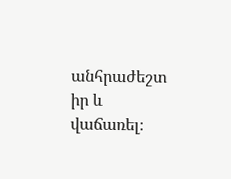անհրաժեշտ իր և վաճառել։